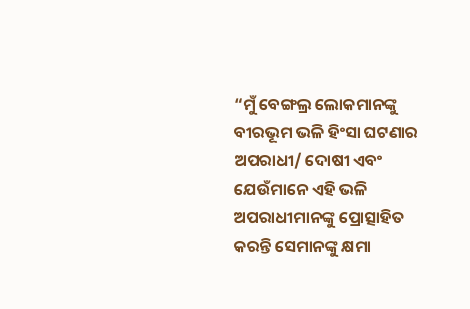“ମୁଁ ବେଙ୍ଗଲ୍ର ଲୋକମାନଙ୍କୁ ବୀରଭୂମ ଭଳି ହିଂସା ଘଟଣାର ଅପରାଧୀ/ ଦୋଷୀ ଏବଂ ଯେଉଁମାନେ ଏହି ଭଳି ଅପରାଧୀମାନଙ୍କୁ ପ୍ରୋତ୍ସାହିତ କରନ୍ତି ସେମାନଙ୍କୁ କ୍ଷମା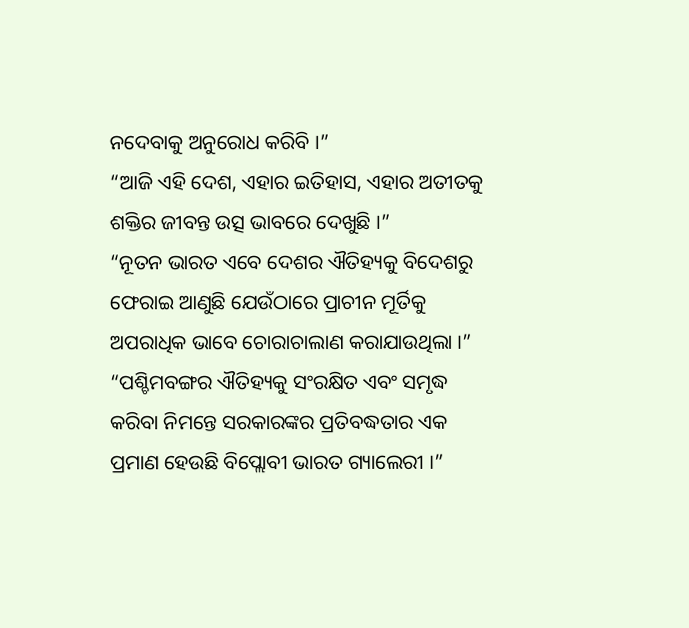ନଦେବାକୁ ଅନୁରୋଧ କରିବି ।”
“ଆଜି ଏହି ଦେଶ, ଏହାର ଇତିହାସ, ଏହାର ଅତୀତକୁ ଶକ୍ତିର ଜୀବନ୍ତ ଉତ୍ସ ଭାବରେ ଦେଖୁଛି ।”
“ନୂତନ ଭାରତ ଏବେ ଦେଶର ଐତିହ୍ୟକୁ ବିଦେଶରୁ ଫେରାଇ ଆଣୁଛି ଯେଉଁଠାରେ ପ୍ରାଚୀନ ମୂର୍ତିକୁ ଅପରାଧିକ ଭାବେ ଚୋରାଚାଲାଣ କରାଯାଉଥିଲା ।”
“ପଶ୍ଚିମବଙ୍ଗର ଐତିହ୍ୟକୁ ସଂରକ୍ଷିତ ଏବଂ ସମୃଦ୍ଧ କରିବା ନିମନ୍ତେ ସରକାରଙ୍କର ପ୍ରତିବଦ୍ଧତାର ଏକ ପ୍ରମାଣ ହେଉଛି ବିପ୍ଲୋବୀ ଭାରତ ଗ୍ୟାଲେରୀ ।”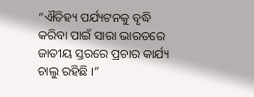“ଐତିହ୍ୟ ପର୍ଯ୍ୟଟନକୁ ବୃଦ୍ଧି କରିବା ପାଇଁ ସାରା ଭାରତରେ ଜାତୀୟ ସ୍ତରରେ ପ୍ରଚାର କାର୍ଯ୍ୟ ଚାଲୁ ରହିଛି ।”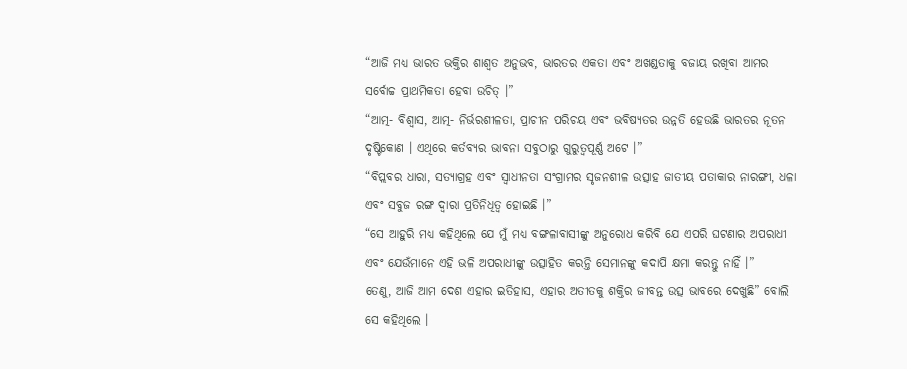“ଆଜି ମଧ୍ୟ ଭାରତ ଭକ୍ତିର ଶାଶ୍ୱତ ଅନୁଭବ, ଭାରତର ଏକତା ଏବଂ ଅଖଣ୍ଡତାକୁ ବଜାୟ ରଖିବା ଆମର ସର୍ବୋଚ୍ଚ ପ୍ରାଥମିକତା ହେବା ଉଚିତ୍ ।”
“ଆତ୍ମ- ବିଶ୍ୱାସ, ଆତ୍ମ- ନିର୍ଭରଶୀଳତା, ପ୍ରାଚୀନ ପରିଚୟ ଏବଂ ଭବିଷ୍ୟତର ଉନ୍ନତି ହେଉଛି ଭାରତର ନୂତନ ଦୃଷ୍ଟିକୋଣ । ଏଥିରେ କର୍ତବ୍ୟର ଭାବନା ସବୁଠାରୁ ଗୁରୁତ୍ୱପୂର୍ଣ୍ଣ ଅଟେ ।”
“ବିପ୍ଲବର ଧାରା, ସତ୍ୟାଗ୍ରହ ଏବଂ ସ୍ୱାଧୀନତା ସଂଗ୍ରାମର ସୃଜନଶୀଳ ଉତ୍ସାହ ଜାତୀୟ ପତାକାର ନାରଙ୍ଗୀ, ଧଳା ଏବଂ ସବୁଜ ରଙ୍ଗ ଦ୍ୱାରା ପ୍ରତିନିଧିତ୍ୱ ହୋଇଛି ।”
“ସେ ଆହୁରି ମଧ୍ୟ କହିଥିଲେ ଯେ ମୁଁ ମଧ୍ୟ ବଙ୍ଗଳାବାସୀଙ୍କୁ ଅନୁରୋଧ କରିବି ଯେ ଏପରି ଘଟଣାର ଅପରାଧୀ ଏବଂ ଯେଉଁମାନେ ଏହି ଭଳି ଅପରାଧୀଙ୍କୁ ଉତ୍ସାହିତ କରନ୍ତି ସେମାନଙ୍କୁ କଦାପି କ୍ଷମା କରନ୍ତୁ ନାହିଁ ।”
ତେଣୁ, ଆଜି ଆମ ଦେଶ ଏହାର ଇତିହାସ, ଏହାର ଅତୀତକୁ ଶକ୍ତିର ଜୀବନ୍ତ ଉତ୍ସ ଭାବରେ ଦେଖୁଛି” ବୋଲି ସେ କହିଥିଲେ ।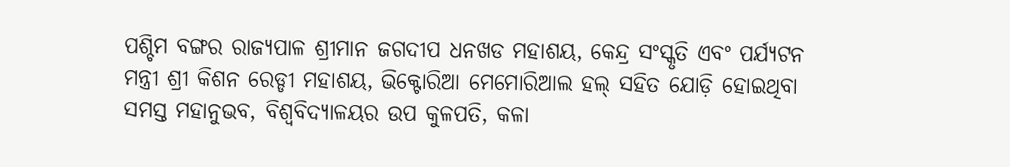ପଶ୍ଚିମ ବଙ୍ଗର ରାଜ୍ୟପାଳ ଶ୍ରୀମାନ ଜଗଦୀପ ଧନଖଡ ମହାଶୟ, କେନ୍ଦ୍ର ସଂସ୍କୃତି ଏବଂ ପର୍ଯ୍ୟଟନ ମନ୍ତ୍ରୀ ଶ୍ରୀ କିଶନ ରେଡ୍ଡୀ ମହାଶୟ, ଭିକ୍ଟୋରିଆ ମେମୋରିଆଲ ହଲ୍ ସହିତ ଯୋଡ଼ି ହୋଇଥିବା ସମସ୍ତ ମହାନୁଭବ, ବିଶ୍ୱବିଦ୍ୟାଳୟର ଉପ କୁଳପତି, କଳା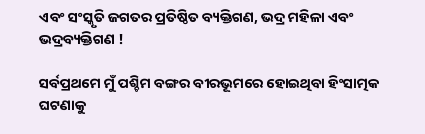ଏବଂ ସଂସ୍କୃତି ଜଗତର ପ୍ରତିଷ୍ଠିତ ବ୍ୟକ୍ତିଗଣ, ଭଦ୍ର ମହିଳା ଏବଂ ଭଦ୍ରବ୍ୟକ୍ତିଗଣ !

ସର୍ବପ୍ରଥମେ ମୁଁ ପଶ୍ଚିମ ବଙ୍ଗର ବୀରଭୂମରେ ହୋଇଥିବା ହିଂସାତ୍ମକ ଘଟଣାକୁ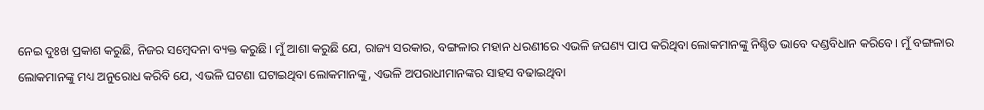ନେଇ ଦୁଃଖ ପ୍ରକାଶ କରୁଛି, ନିଜର ସମ୍ବେଦନା ବ୍ୟକ୍ତ କରୁଛି। ମୁଁ ଆଶା କରୁଛି ଯେ, ରାଜ୍ୟ ସରକାର, ବଙ୍ଗଳାର ମହାନ ଧରଣୀରେ ଏଭଳି ଜଘଣ୍ୟ ପାପ କରିଥିବା ଲୋକମାନଙ୍କୁ ନିଶ୍ଚିତ ଭାବେ ଦଣ୍ଡବିଧାନ କରିବେ। ମୁଁ ବଙ୍ଗଳାର ଲୋକମାନଙ୍କୁ ମଧ୍ୟ ଅନୁରୋଧ କରିବି ଯେ, ଏଭଳି ଘଟଣା ଘଟାଇଥିବା ଲୋକମାନଙ୍କୁ, ଏଭଳି ଅପରାଧୀମାନଙ୍କର ସାହସ ବଢାଇଥିବା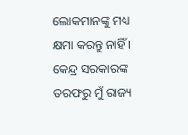ଲୋକମାନଙ୍କୁ ମଧ୍ୟ କ୍ଷମା କରନ୍ତୁ ନାହିଁ । କେନ୍ଦ୍ର ସରକାରଙ୍କ ତରଫରୁ ମୁଁ ରାଜ୍ୟ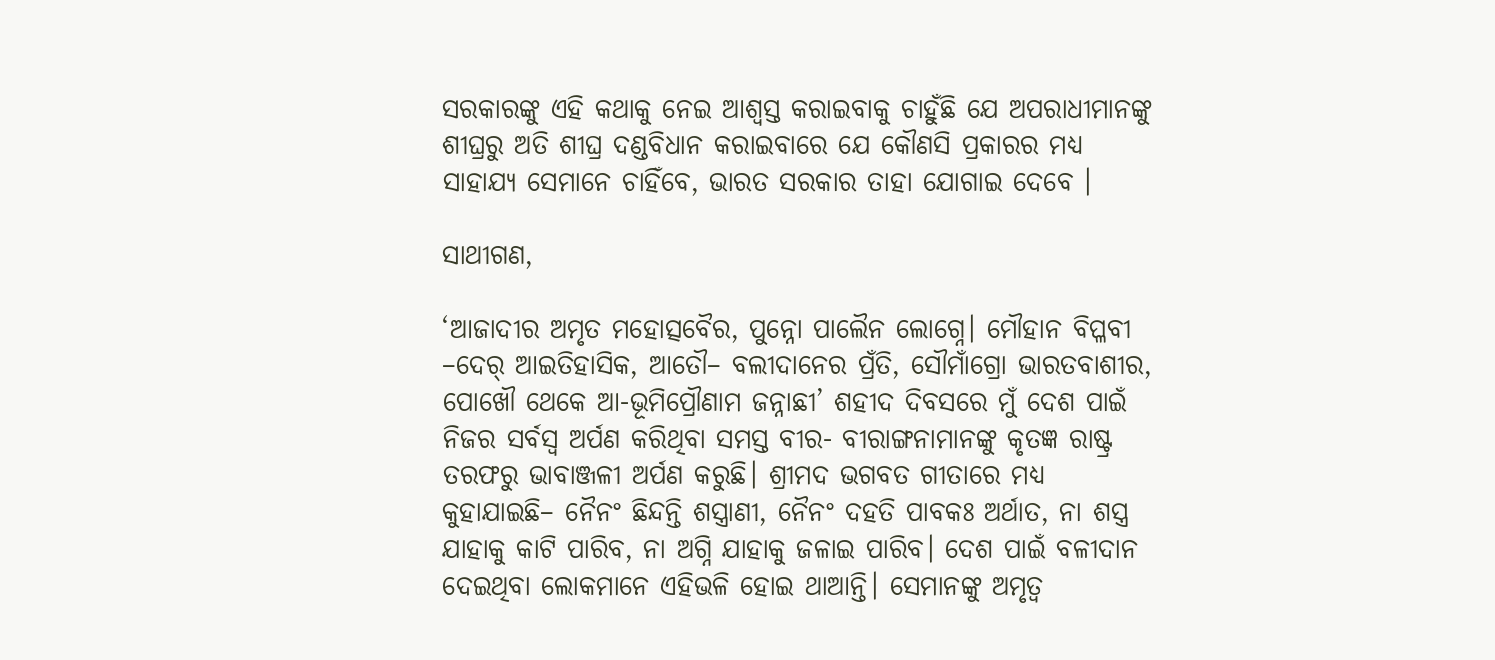ସରକାରଙ୍କୁ ଏହି କଥାକୁ ନେଇ ଆଶ୍ୱସ୍ତ କରାଇବାକୁ ଚାହୁଁଛି ଯେ ଅପରାଧୀମାନଙ୍କୁ ଶୀଘ୍ରରୁ ଅତି ଶୀଘ୍ର ଦଣ୍ଡବିଧାନ କରାଇବାରେ ଯେ କୌଣସି ପ୍ରକାରର ମଧ୍ୟ ସାହାଯ୍ୟ ସେମାନେ ଚାହିଁବେ, ଭାରତ ସରକାର ତାହା ଯୋଗାଇ ଦେବେ ।

ସାଥୀଗଣ,

‘ଆଜାଦୀର ଅମୃତ ମହୋତ୍ସବୈର, ପୁନ୍ନୋ ପାଲୈନ ଲୋଗ୍ନେ। ମୌହାନ ବିପ୍ଳବୀ –ଦେର୍ ଆଇତିହାସିକ, ଆତୌ– ବଲୀଦାନେର ପ୍ରଁତି, ସୌମାଁଗ୍ରୋ ଭାରତବାଶୀର, ପୋଖୌ ଥେକେ ଆ-ଭୂମିପ୍ରୌଣାମ ଜନ୍ନାଛୀ’ ଶହୀଦ ଦିବସରେ ମୁଁ ଦେଶ ପାଇଁ ନିଜର ସର୍ବସ୍ୱ ଅର୍ପଣ କରିଥିବା ସମସ୍ତ ବୀର- ବୀରାଙ୍ଗନାମାନଙ୍କୁ କୃତଜ୍ଞ ରାଷ୍ଟ୍ର ତରଫରୁ ଭାବାଞ୍ଜଳୀ ଅର୍ପଣ କରୁଛି। ଶ୍ରୀମଦ ଭଗବତ ଗୀତାରେ ମଧ୍ୟ କୁହାଯାଇଛି– ନୈନଂ ଛିନ୍ଦନ୍ତି ଶସ୍ତ୍ରାଣୀ, ନୈନଂ ଦହତି ପାବକଃ ଅର୍ଥାତ, ନା ଶସ୍ତ୍ର ଯାହାକୁ କାଟି ପାରିବ, ନା ଅଗ୍ନି ଯାହାକୁ ଜଳାଇ ପାରିବ। ଦେଶ ପାଇଁ ବଳୀଦାନ ଦେଇଥିବା ଲୋକମାନେ ଏହିଭଳି ହୋଇ ଥାଆନ୍ତି। ସେମାନଙ୍କୁ ଅମୃତ୍ୱ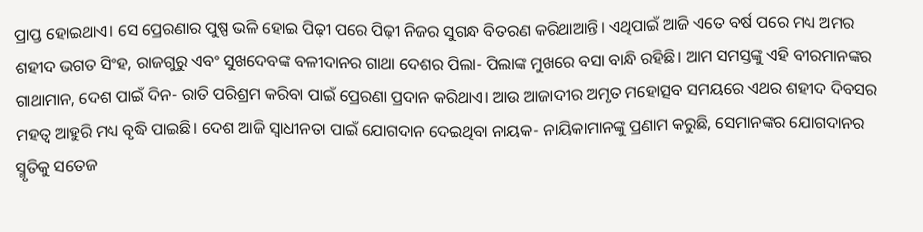ପ୍ରାପ୍ତ ହୋଇଥାଏ। ସେ ପ୍ରେରଣାର ପୁଷ୍ପ ଭଳି ହୋଇ ପିଢ଼ୀ ପରେ ପିଢ଼ୀ ନିଜର ସୁଗନ୍ଧ ବିତରଣ କରିଥାଆନ୍ତି। ଏଥିପାଇଁ ଆଜି ଏତେ ବର୍ଷ ପରେ ମଧ୍ୟ ଅମର ଶହୀଦ ଭଗତ ସିଂହ, ରାଜଗୁରୁ ଏବଂ ସୁଖଦେବଙ୍କ ବଳୀଦାନର ଗାଥା ଦେଶର ପିଲା- ପିଲାଙ୍କ ମୁଖରେ ବସା ବାନ୍ଧି ରହିଛି। ଆମ ସମସ୍ତଙ୍କୁ ଏହି ବୀରମାନଙ୍କର ଗାଥାମାନ, ଦେଶ ପାଇଁ ଦିନ- ରାତି ପରିଶ୍ରମ କରିବା ପାଇଁ ପ୍ରେରଣା ପ୍ରଦାନ କରିଥାଏ। ଆଉ ଆଜାଦୀର ଅମୃତ ମହୋତ୍ସବ ସମୟରେ ଏଥର ଶହୀଦ ଦିବସର ମହତ୍ୱ ଆହୁରି ମଧ୍ୟ ବୃଦ୍ଧି ପାଇଛି। ଦେଶ ଆଜି ସ୍ୱାଧୀନତା ପାଇଁ ଯୋଗଦାନ ଦେଇଥିବା ନାୟକ- ନାୟିକାମାନଙ୍କୁ ପ୍ରଣାମ କରୁଛି, ସେମାନଙ୍କର ଯୋଗଦାନର ସ୍ମୃତିକୁ ସତେଜ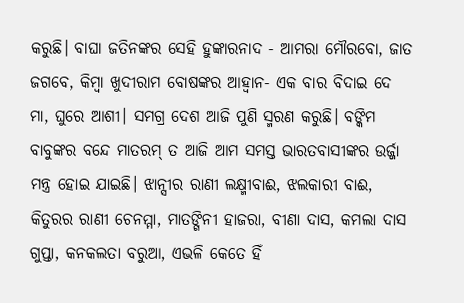କରୁଛି। ବାଘା ଜତିନଙ୍କର ସେହି ହୁଙ୍କାରନାଦ - ଆମରା ମୌରବୋ, ଜାତ ଜଗବେ, କିମ୍ବା ଖୁଦୀରାମ ବୋଷଙ୍କର ଆହ୍ୱାନ- ଏକ ବାର ବିଦାଇ ଦେ ମା, ଘୁରେ ଆଶୀ। ସମଗ୍ର ଦେଶ ଆଜି ପୁଣି ସ୍ମରଣ କରୁଛି। ବଙ୍କିମ ବାବୁଙ୍କର ବନ୍ଦେ ମାତରମ୍ ତ ଆଜି ଆମ ସମସ୍ତ ଭାରତବାସୀଙ୍କର ଉର୍ଜ୍ଜା ମନ୍ତ୍ର ହୋଇ ଯାଇଛି। ଝାନ୍ସୀର ରାଣୀ ଲକ୍ଷ୍ମୀବାଈ, ଝଲକାରୀ ବାଈ, କିତୁରର ରାଣୀ ଚେନମ୍ମା, ମାତଙ୍ଗିନୀ ହାଜରା, ବୀଣା ଦାସ, କମଲା ଦାସ ଗୁପ୍ତା, କନକଲତା ବରୁଆ, ଏଭଳି କେତେ ହିଁ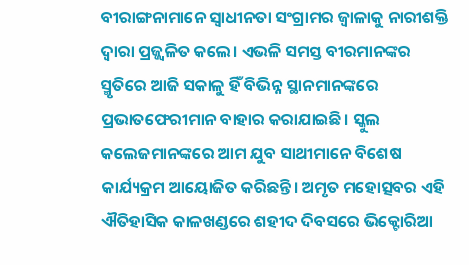ବୀରାଙ୍ଗନାମାନେ ସ୍ୱାଧୀନତା ସଂଗ୍ରାମର ଜ୍ୱାଳାକୁ ନାରୀଶକ୍ତି ଦ୍ୱାରା ପ୍ରଜ୍ଜ୍ୱଳିତ କଲେ। ଏଭଳି ସମସ୍ତ ବୀରମାନଙ୍କର ସ୍ମୃତିରେ ଆଜି ସକାଳୁ ହିଁ ବିଭିନ୍ନ ସ୍ଥାନମାନଙ୍କରେ ପ୍ରଭାତଫେରୀମାନ ବାହାର କରାଯାଇଛି। ସ୍କୁଲ କଲେଜମାନଙ୍କରେ ଆମ ଯୁବ ସାଥୀମାନେ ବିଶେଷ କାର୍ଯ୍ୟକ୍ରମ ଆୟୋଜିତ କରିଛନ୍ତି। ଅମୃତ ମହୋତ୍ସବର ଏହି ଐତିହାସିକ କାଳଖଣ୍ଡରେ ଶହୀଦ ଦିବସରେ ଭିକ୍ଟୋରିଆ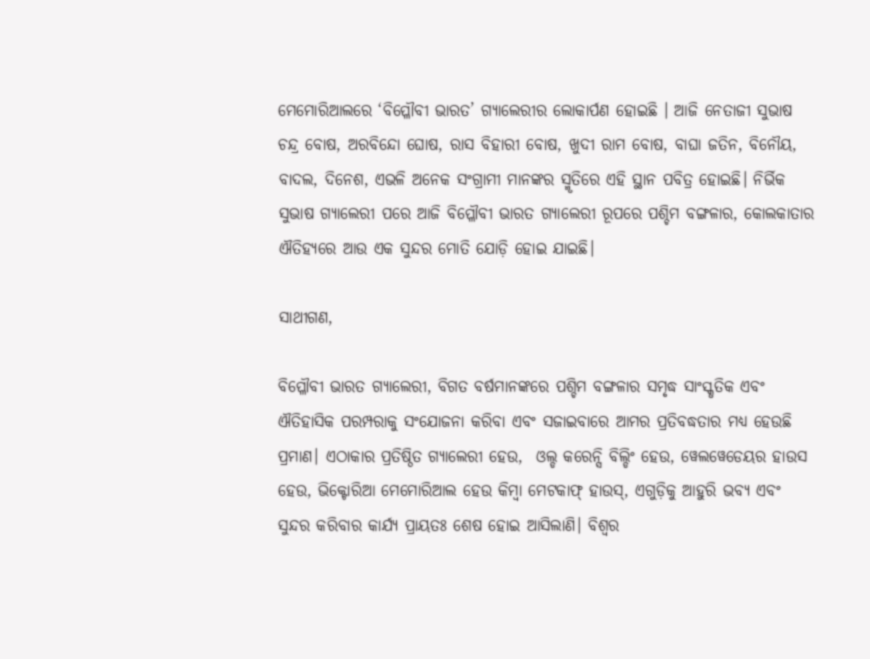ମେମୋରିଆଲରେ ‘ବିପ୍ଳୌବୀ ଭାରତ’ ଗ୍ୟାଲେରୀର ଲୋକାର୍ପଣ ହୋଇଛି । ଆଜି ନେତାଜୀ ସୁଭାଷ ଚନ୍ଦ୍ର ବୋଷ, ଅରବିନ୍ଦୋ ଘୋଷ, ରାସ ବିହାରୀ ବୋଷ, ଖୁଦୀ ରାମ ବୋଷ, ବାଘା ଜତିନ, ବିନୌୟ, ବାଦଲ, ଦିନେଶ, ଏଭଳି ଅନେକ ସଂଗ୍ରାମୀ ମାନଙ୍କର ସ୍ମୃତିରେ ଏହି ସ୍ଥାନ ପବିତ୍ର ହୋଇଛି। ନିର୍ଭିକ ସୁଭାଷ ଗ୍ୟାଲେରୀ ପରେ ଆଜି ବିପ୍ଳୌବୀ ଭାରତ ଗ୍ୟାଲେରୀ ରୂପରେ ପଶ୍ଚିମ ବଙ୍ଗଳାର, କୋଲକାତାର ଐତିହ୍ୟରେ ଆଉ ଏକ ସୁନ୍ଦର ମୋତି ଯୋଡ଼ି ହୋଇ ଯାଇଛି।

ସାଥୀଗଣ,

ବିପ୍ଳୌବୀ ଭାରତ ଗ୍ୟାଲେରୀ, ବିଗତ ବର୍ଷମାନଙ୍କରେ ପଶ୍ଚିମ ବଙ୍ଗଳାର ସମୃଦ୍ଧ ସାଂସ୍କୃତିକ ଏବଂ ଐତିହାସିକ ପରମ୍ପରାକୁ ସଂଯୋଜନା କରିବା ଏବଂ ସଜାଇବାରେ ଆମର ପ୍ରତିବଦ୍ଧତାର ମଧ୍ୟ ହେଉଛି ପ୍ରମାଣ। ଏଠାକାର ପ୍ରତିଷ୍ଠିତ ଗ୍ୟାଲେରୀ ହେଉ,  ଓଲ୍ଡ କରେନ୍ସି ବିଲ୍ଡିଂ ହେଉ, ୱେଲୱେଡେୟର ହାଉସ ହେଉ, ଭିକ୍ଟୋରିଆ ମେମୋରିଆଲ ହେଉ କିମ୍ବା ମେଟକାଫ୍ ହାଉସ୍, ଏଗୁଡ଼ିକୁ ଆହୁରି ଭବ୍ୟ ଏବଂ ସୁନ୍ଦର କରିବାର କାର୍ଯ୍ୟ ପ୍ରାୟତଃ ଶେଷ ହୋଇ ଆସିଲାଣି। ବିଶ୍ୱର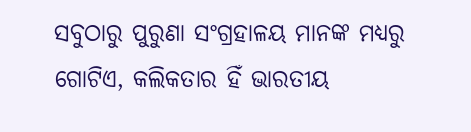ସବୁଠାରୁ ପୁରୁଣା ସଂଗ୍ରହାଳୟ ମାନଙ୍କ ମଧ୍ୟରୁ ଗୋଟିଏ, କଲିକତାର ହିଁ ଭାରତୀୟ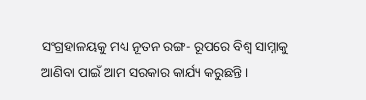ସଂଗ୍ରହାଳୟକୁ ମଧ୍ୟ ନୂତନ ରଙ୍ଗ- ରୂପରେ ବିଶ୍ୱ ସାମ୍ନାକୁ ଆଣିବା ପାଇଁ ଆମ ସରକାର କାର୍ଯ୍ୟ କରୁଛନ୍ତି।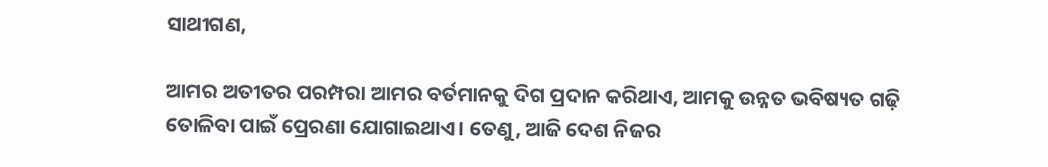ସାଥୀଗଣ,

ଆମର ଅତୀତର ପରମ୍ପରା ଆମର ବର୍ତମାନକୁ ଦିଗ ପ୍ରଦାନ କରିଥାଏ, ଆମକୁ ଉନ୍ନତ ଭବିଷ୍ୟତ ଗଢ଼ି ତୋଳିବା ପାଇଁ ପ୍ରେରଣା ଯୋଗାଇଥାଏ। ତେଣୁ, ଆଜି ଦେଶ ନିଜର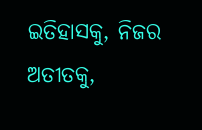ଇତିହାସକୁ, ନିଜର ଅତୀତକୁ,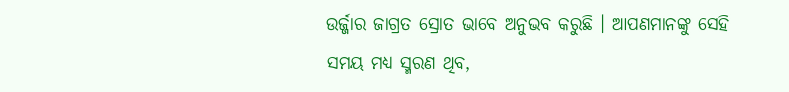ଉର୍ଜ୍ଜାର ଜାଗ୍ରତ ସ୍ରୋତ ଭାବେ ଅନୁଭବ କରୁଛି । ଆପଣମାନଙ୍କୁ ସେହି ସମୟ ମଧ୍ୟ ସ୍ମରଣ ଥିବ,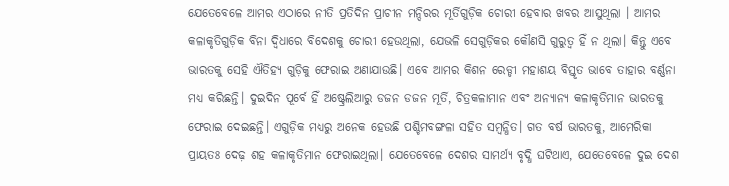ଯେତେବେଳେ ଆମର ଏଠାରେ ନୀତି ପ୍ରତିଦିନ ପ୍ରାଚୀନ ମନ୍ଦିରର ମୂର୍ତିଗୁଡ଼ିକ ଚୋରୀ ହେବାର ଖବର ଆସୁଥିଲା । ଆମର କଳାକୃତିଗୁଡ଼ିକ ବିନା ଦ୍ୱିଧାରେ ବିଦେଶକୁ ଚୋରୀ ହେଉଥିଲା, ଯେଭଳି ସେଗୁଡ଼ିକର କୌଣସି ଗୁରୁତ୍ୱ ହିଁ ନ ଥିଲା। କିନ୍ତୁ ଏବେ ଭାରତକୁ ସେହି ଐତିହ୍ୟ ଗୁଡ଼ିକୁ ଫେରାଇ ଅଣାଯାଉଛି। ଏବେ ଆମର କିଶନ ରେଡ୍ଡୀ ମହାଶୟ ବିସ୍ତୃତ ଭାବେ ତାହାର ବର୍ଣ୍ଣନା ମଧ୍ୟ କରିଛନ୍ତି। ଦୁଇଦିନ ପୂର୍ବେ ହିଁ ଅଷ୍ଟ୍ରେଲିଆରୁ ଡଜନ ଡଜନ ମୂର୍ତି, ଚିତ୍ରକଳାମାନ ଏବଂ ଅନ୍ୟାନ୍ୟ କଳାକୃତିମାନ ଭାରତକୁ ଫେରାଇ ଦେଇଛନ୍ତି। ଏଗୁଡ଼ିକ ମଧ୍ୟରୁ ଅନେକ ହେଉଛି ପଶ୍ଚିମବଙ୍ଗଳା ସହିତ ସମ୍ବନ୍ଧିତ। ଗତ ବର୍ଷ ଭାରତକୁ, ଆମେରିକା ପ୍ରାୟତଃ ଦେଢ଼ ଶହ କଳାକୃତିମାନ ଫେରାଇଥିଲା। ଯେତେବେଳେ ଦେଶର ସାମର୍ଥ୍ୟ ବୃଦ୍ଧି ଘଟିଥାଏ, ଯେତେବେଳେ ଦୁଇ ଦେଶ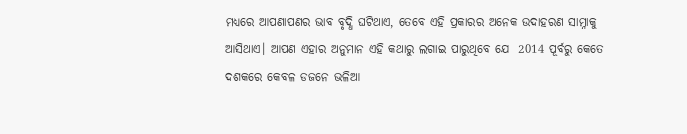ମଧ୍ୟରେ ଆପଣାପଣର ଭାବ ବୃଦ୍ଧି ଘଟିଥାଏ, ତେବେ ଏହି ପ୍ରକାରର ଅନେକ ଉଦାହରଣ ସାମ୍ନାକୁ ଆସିଥାଏ। ଆପଣ ଏହାର ଅନୁମାନ ଏହି କଥାରୁ ଲଗାଇ ପାରୁଥିବେ ଯେ  2014 ପୂର୍ବରୁ କେତେ ଦଶକରେ କେବଳ ଡଜନେ ଭଳିଆ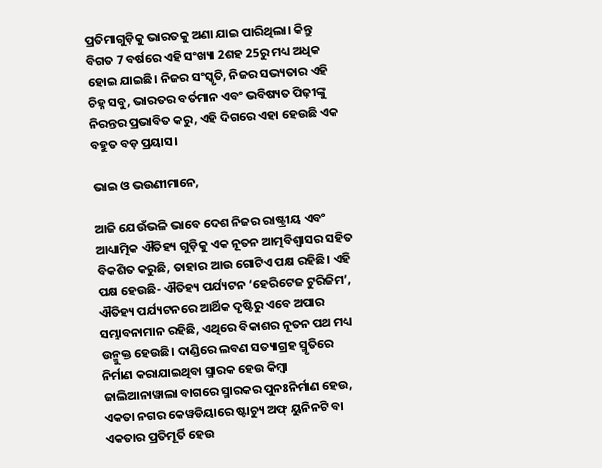ପ୍ରତିମାଗୁଡ଼ିକୁ ଭାରତକୁ ଅଣା ଯାଇ ପାରିଥିଲା। କିନ୍ତୁ ବିଗତ 7 ବର୍ଷରେ ଏହି ସଂଖ୍ୟା 2ଶହ 25ରୁ ମଧ୍ୟ ଅଧିକ ହୋଇ ଯାଇଛି। ନିଜର ସଂସ୍କୃତି, ନିଜର ସଭ୍ୟତାର ଏହି ଚିହ୍ନ ସବୁ, ଭାରତର ବର୍ତମାନ ଏବଂ ଭବିଷ୍ୟତ ପିଢ଼ୀଙ୍କୁ ନିରନ୍ତର ପ୍ରଭାବିତ କରୁ, ଏହି ଦିଗରେ ଏହା ହେଉଛି ଏକ ବହୁତ ବଡ଼ ପ୍ରୟାସ।

ଭାଇ ଓ ଭଉଣୀମାନେ,

ଆଜି ଯେଉଁଭଳି ଭାବେ ଦେଶ ନିଜର ରାଷ୍ଟ୍ରୀୟ ଏବଂ ଆଧ୍ୟାତ୍ମିକ ଐତିହ୍ୟ ଗୁଡ଼ିକୁ ଏକ ନୂତନ ଆତ୍ମବିଶ୍ୱାସର ସହିତ ବିକଶିତ କରୁଛି, ତାହାର ଆଉ ଗୋଟିଏ ପକ୍ଷ ରହିଛି। ଏହି ପକ୍ଷ ହେଉଛି- ଐତିହ୍ୟ ପର୍ଯ୍ୟଟନ ‘ହେରିଟେଜ ଟୁରିଜିମ’, ଐତିହ୍ୟ ପର୍ଯ୍ୟଟନରେ ଆର୍ଥିକ ଦୃଷ୍ଟିରୁ ଏବେ ଅପାର ସମ୍ଭାବନାମାନ ରହିଛି, ଏଥିରେ ବିକାଶର ନୂତନ ପଥ ମଧ୍ୟ ଉନ୍ମୁକ୍ତ ହେଉଛି। ଦାଣ୍ଡିରେ ଲବଣ ସତ୍ୟାଗ୍ରହ ସ୍ମୃତିରେ ନିର୍ମାଣ କରାଯାଇଥିବା ସ୍ମାରକ ହେଉ କିମ୍ବା ଜାଲିଆନାୱାଲା ବାଗରେ ସ୍ମାରକର ପୁନଃନିର୍ମାଣ ହେଉ, ଏକତା ନଗର କେୱଡିୟାରେ ଷ୍ଟାଚ୍ୟୁ ଅଫ୍ ୟୁନିନଟି ବା ଏକତାର ପ୍ରତିମୂର୍ତି ହେଉ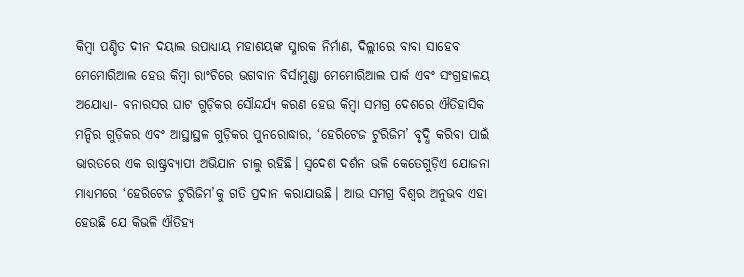କିମ୍ବା ପଣ୍ଡିତ ଦୀନ ଦୟାଲ ଉପାଧ୍ୟାୟ ମହାଶୟଙ୍କ ସ୍ମାରକ ନିର୍ମାଣ, ଦିଲ୍ଲୀରେ ବାବା ସାହେବ ମେମୋରିଆଲ ହେଉ କିମ୍ବା ରାଂଚିରେ ଭଗବାନ ବିର୍ସାମୁଣ୍ଡା ମେମୋରିଆଲ ପାର୍କ ଏବଂ ସଂଗ୍ରହାଳୟ ଅଯୋଧ୍ୟା- ବନାରସର ଘାଟ ଗୁଡ଼ିକର ସୌନ୍ଦର୍ଯ୍ୟ କରଣ ହେଉ କିମ୍ବା ସମଗ୍ର ଦେଶରେ ଐତିହାସିକ ମନ୍ଦିର ଗୁଡ଼ିକର ଏବଂ ଆସ୍ଥାସ୍ଥଳ ଗୁଡ଼ିକର ପୁନରୋଦ୍ଧାର, ‘ହେରିଟେଜ ଟୁରିଜିମ’ ବୃଦ୍ଧି କରିବା ପାଇଁ ଭାରତରେ ଏକ ରାଷ୍ଟ୍ରବ୍ୟାପୀ ଅଭିଯାନ ଚାଲୁ ରହିଛି। ସ୍ୱଦେଶ ଦର୍ଶନ ଭଳି କେତେଗୁଡ଼ିଏ ଯୋଜନା ମାଧ୍ୟମରେ ‘ହେରିଟେଜ ଟୁରିଜିମ’କୁ ଗତି ପ୍ରଦାନ କରାଯାଉଛି। ଆଉ ସମଗ୍ର ବିଶ୍ୱର ଅନୁଭବ ଏହା ହେଉଛି ଯେ କିଭଳି ଐତିହ୍ୟ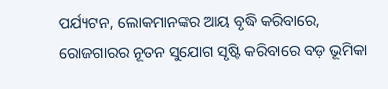ପର୍ଯ୍ୟଟନ, ଲୋକମାନଙ୍କର ଆୟ ବୃଦ୍ଧି କରିବାରେ, ରୋଜଗାରର ନୂତନ ସୁଯୋଗ ସୃଷ୍ଟି କରିବାରେ ବଡ଼ ଭୂମିକା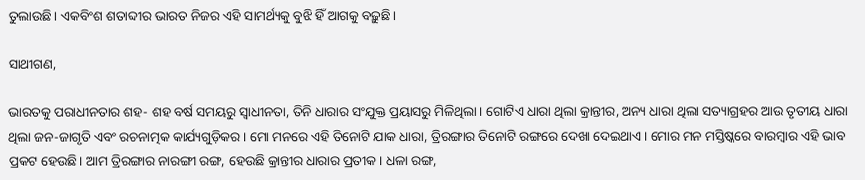ତୁଲାଉଛି। ଏକବିଂଶ ଶତାବ୍ଦୀର ଭାରତ ନିଜର ଏହି ସାମର୍ଥ୍ୟକୁ ବୁଝି ହିଁ ଆଗକୁ ବଢ଼ୁଛି।

ସାଥୀଗଣ,

ଭାରତକୁ ପରାଧୀନତାର ଶହ- ଶହ ବର୍ଷ ସମୟରୁ ସ୍ୱାଧୀନତା, ତିନି ଧାରାର ସଂଯୁକ୍ତ ପ୍ରୟାସରୁ ମିଳିଥିଲା। ଗୋଟିଏ ଧାରା ଥିଲା କ୍ରାନ୍ତୀର, ଅନ୍ୟ ଧାରା ଥିଲା ସତ୍ୟାଗ୍ରହର ଆଉ ତୃତୀୟ ଧାରା ଥିଲା ଜନ-ଜାଗୃତି ଏବଂ ରଚନାତ୍ମକ କାର୍ଯ୍ୟଗୁଡ଼ିକର। ମୋ ମନରେ ଏହି ତିନୋଟି ଯାକ ଧାରା, ତ୍ରିରଙ୍ଗାର ତିନୋଟି ରଙ୍ଗରେ ଦେଖା ଦେଇଥାଏ। ମୋର ମନ ମସ୍ତିଷ୍କରେ ବାରମ୍ବାର ଏହି ଭାବ ପ୍ରକଟ ହେଉଛି। ଆମ ତ୍ରିରଙ୍ଗାର ନାରଙ୍ଗୀ ରଙ୍ଗ, ହେଉଛି କ୍ରାନ୍ତୀର ଧାରାର ପ୍ରତୀକ। ଧଳା ରଙ୍ଗ,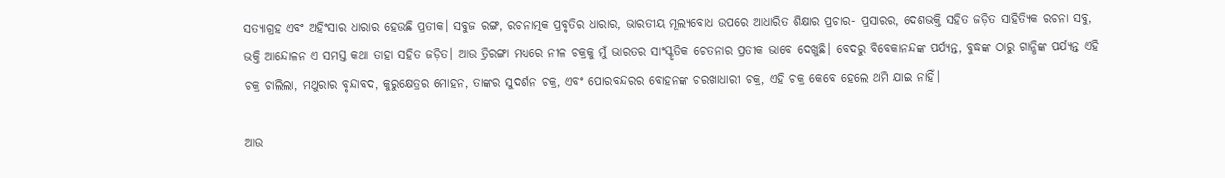ସତ୍ୟାଗ୍ରହ ଏବଂ ଅହିଂସାର ଧାରାର ହେଉଛି ପ୍ରତୀକ। ସବୁଜ ରଙ୍ଗ, ରଚନାତ୍ମକ ପ୍ରବୃତିର ଧାରାର, ଭାରତୀୟ ମୂଲ୍ୟବୋଧ ଉପରେ ଆଧାରିତ ଶିକ୍ଷାର ପ୍ରଚାର- ପ୍ରସାରର, ଦେଶଭକ୍ତି ସହିତ ଜଡ଼ିତ ସାହିତ୍ୟିକ ରଚନା ସବୁ, ଭକ୍ତି ଆନ୍ଦୋଳନ ଏ ସମସ୍ତ କଥା ତାହା ସହିତ ଜଡ଼ିତ। ଆଉ ତ୍ରିରଙ୍ଗା ମଧ୍ୟରେ ନୀଳ ଚକ୍ରକୁ ମୁଁ ଭାରତର ସାଂସ୍କୃତିକ ଚେତନାର ପ୍ରତୀକ ଭାବେ ଦେଖୁଛି। ବେଦରୁ ବିବେକାନନ୍ଦଙ୍କ ପର୍ଯ୍ୟନ୍ତ, ବୁଦ୍ଧଙ୍କ ଠାରୁ ଗାନ୍ଧିଙ୍କ ପର୍ଯ୍ୟନ୍ତ ଏହି ଚକ୍ର ଚାଲିଲା, ମଥୁରାର ବୃନ୍ଦାବଦ, କୁରୁକ୍ଷେତ୍ରର ମୋହନ, ତାଙ୍କର ସୁଦର୍ଶନ ଚକ୍ର, ଏବଂ ପୋରବନ୍ଦରର ବୋହନଙ୍କ ଚରଖାଧାରୀ ଚକ୍ର, ଏହି ଚକ୍ର କେବେ ହେଲେ ଥମି ଯାଇ ନାହିଁ।

ଆଉ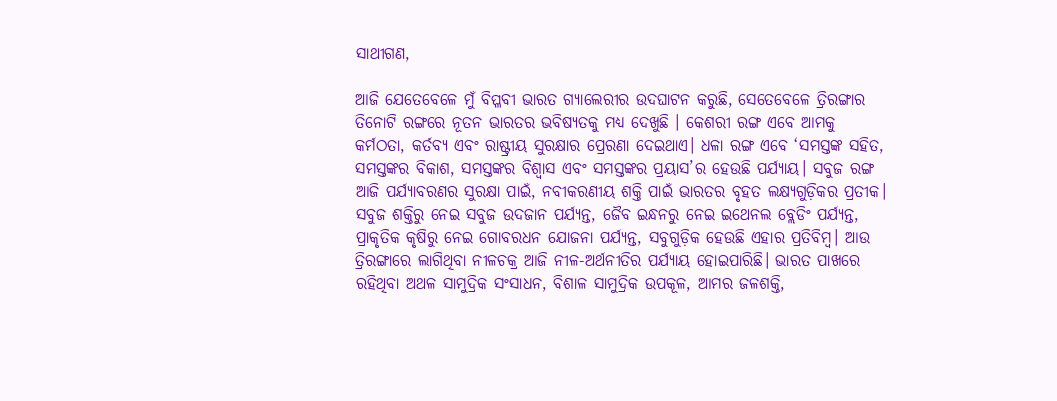ସାଥୀଗଣ,

ଆଜି ଯେତେବେଳେ ମୁଁ ବିପ୍ଳବୀ ଭାରତ ଗ୍ୟାଲେରୀର ଉଦଘାଟନ କରୁଛି, ସେତେବେଳେ ତ୍ରିରଙ୍ଗାର ତିନୋଟି ରଙ୍ଗରେ ନୂତନ ଭାରତର ଭବିଷ୍ୟତକୁ ମଧ୍ୟ ଦେଖୁଛି । କେଶରୀ ରଙ୍ଗ ଏବେ ଆମକୁ କର୍ମଠତା, କର୍ତବ୍ୟ ଏବଂ ରାଷ୍ଟ୍ରୀୟ ସୁରକ୍ଷାର ପ୍ରେରଣା ଦେଇଥାଏ। ଧଳା ରଙ୍ଗ ଏବେ ‘ସମସ୍ତଙ୍କ ସହିତ, ସମସ୍ତଙ୍କର ବିକାଶ, ସମସ୍ତଙ୍କର ବିଶ୍ୱାସ ଏବଂ ସମସ୍ତଙ୍କର ପ୍ରୟାସ’ର ହେଉଛି ପର୍ଯ୍ୟାୟ। ସବୁଜ ରଙ୍ଗ ଆଜି ପର୍ଯ୍ୟାବରଣର ସୁରକ୍ଷା ପାଇଁ, ନବୀକରଣୀୟ ଶକ୍ତି ପାଇଁ ଭାରତର ବୃହତ ଲକ୍ଷ୍ୟଗୁଡ଼ିକର ପ୍ରତୀକ। ସବୁଜ ଶକ୍ତିରୁ ନେଇ ସବୁଜ ଉଦଜାନ ପର୍ଯ୍ୟନ୍ତ, ଜୈବ ଇନ୍ଧନରୁ ନେଇ ଇଥେନଲ ବ୍ଲେଡିଂ ପର୍ଯ୍ୟନ୍ତ, ପ୍ରାକୃତିକ କୃଷିରୁ ନେଇ ଗୋବରଧନ ଯୋଜନା ପର୍ଯ୍ୟନ୍ତ, ସବୁଗୁଡ଼ିକ ହେଉଛି ଏହାର ପ୍ରତିବିମ୍ବ। ଆଉ ତ୍ରିରଙ୍ଗାରେ ଲାଗିଥିବା ନୀଳଚକ୍ର ଆଜି ନୀଳ-ଅର୍ଥନୀତିର ପର୍ଯ୍ୟାୟ ହୋଇପାରିଛି। ଭାରତ ପାଖରେ ରହିଥିବା ଅଥଳ ସାମୁଦ୍ରିକ ସଂସାଧନ, ବିଶାଳ ସାମୁଦ୍ରିକ ଉପକୂଳ, ଆମର ଜଳଶକ୍ତି,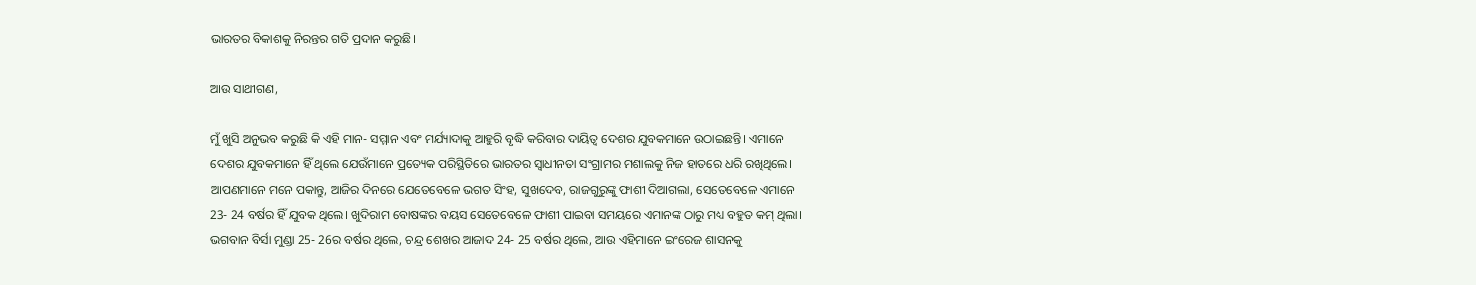ଭାରତର ବିକାଶକୁ ନିରନ୍ତର ଗତି ପ୍ରଦାନ କରୁଛି।

ଆଉ ସାଥୀଗଣ,

ମୁଁ ଖୁସି ଅନୁଭବ କରୁଛି କି ଏହି ମାନ- ସମ୍ମାନ ଏବଂ ମର୍ଯ୍ୟାଦାକୁ ଆହୁରି ବୃଦ୍ଧି କରିବାର ଦାୟିତ୍ୱ ଦେଶର ଯୁବକମାନେ ଉଠାଇଛନ୍ତି। ଏମାନେ ଦେଶର ଯୁବକମାନେ ହିଁ ଥିଲେ ଯେଉଁମାନେ ପ୍ରତ୍ୟେକ ପରିସ୍ଥିତିରେ ଭାରତର ସ୍ୱାଧୀନତା ସଂଗ୍ରାମର ମଶାଲକୁ ନିଜ ହାତରେ ଧରି ରଖିଥିଲେ। ଆପଣମାନେ ମନେ ପକାନ୍ତୁ, ଆଜିର ଦିନରେ ଯେତେବେଳେ ଭଗତ ସିଂହ, ସୁଖଦେବ, ରାଜଗୁରୁଙ୍କୁ ଫାଶୀ ଦିଆଗଲା, ସେତେବେଳେ ଏମାନେ 23- 24 ବର୍ଷର ହିଁ ଯୁବକ ଥିଲେ। ଖୁଦିରାମ ବୋଷଙ୍କର ବୟସ ସେତେବେଳେ ଫାଶୀ ପାଇବା ସମୟରେ ଏମାନଙ୍କ ଠାରୁ ମଧ୍ୟ ବହୁତ କମ୍ ଥିଲା। ଭଗବାନ ବିର୍ସା ମୁଣ୍ଡା 25- 26ର ବର୍ଷର ଥିଲେ, ଚନ୍ଦ୍ର ଶେଖର ଆଜାଦ 24- 25 ବର୍ଷର ଥିଲେ, ଆଉ ଏହିମାନେ ଇଂରେଜ ଶାସନକୁ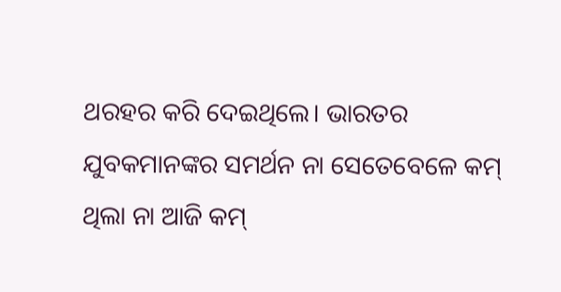ଥରହର କରି ଦେଇଥିଲେ। ଭାରତର ଯୁବକମାନଙ୍କର ସମର୍ଥନ ନା ସେତେବେଳେ କମ୍ ଥିଲା ନା ଆଜି କମ୍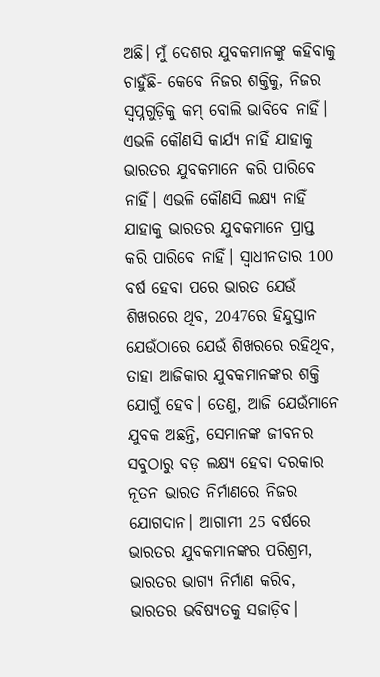ଅଛି। ମୁଁ ଦେଶର ଯୁବକମାନଙ୍କୁ କହିବାକୁ ଚାହୁଁଛି- କେବେ ନିଜର ଶକ୍ତିକୁ, ନିଜର ସ୍ୱପ୍ନଗୁଡ଼ିକୁ କମ୍ ବୋଲି ଭାବିବେ ନାହିଁ। ଏଭଳି କୌଣସି କାର୍ଯ୍ୟ ନାହିଁ ଯାହାକୁ ଭାରତର ଯୁବକମାନେ କରି ପାରିବେ ନାହିଁ। ଏଭଳି କୌଣସି ଲକ୍ଷ୍ୟ ନାହିଁ ଯାହାକୁ ଭାରତର ଯୁବକମାନେ ପ୍ରାପ୍ତ କରି ପାରିବେ ନାହିଁ। ସ୍ୱାଧୀନତାର 100 ବର୍ଷ ହେବା ପରେ ଭାରତ ଯେଉଁ ଶିଖରରେ ଥିବ, 2047ରେ ହିନ୍ଦୁସ୍ତାନ ଯେଉଁଠାରେ ଯେଉଁ ଶିଖରରେ ରହିଥିବ, ତାହା ଆଜିକାର ଯୁବକମାନଙ୍କର ଶକ୍ତି ଯୋଗୁଁ ହେବ। ତେଣୁ, ଆଜି ଯେଉଁମାନେ ଯୁବକ ଅଛନ୍ତି, ସେମାନଙ୍କ ଜୀବନର ସବୁଠାରୁ ବଡ଼ ଲକ୍ଷ୍ୟ ହେବା ଦରକାର ନୂତନ ଭାରତ ନିର୍ମାଣରେ ନିଜର ଯୋଗଦାନ। ଆଗାମୀ 25 ବର୍ଷରେ ଭାରତର ଯୁବକମାନଙ୍କର ପରିଶ୍ରମ, ଭାରତର ଭାଗ୍ୟ ନିର୍ମାଣ କରିବ, ଭାରତର ଭବିଷ୍ୟତକୁ ସଜାଡ଼ିବ।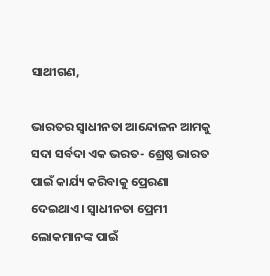ସାଥୀଗଣ,

ଭାରତର ସ୍ୱାଧୀନତା ଆନ୍ଦୋଳନ ଆମକୁ ସଦା ସର୍ବଦା ଏକ ଭରତ- ଶ୍ରେଷ୍ଠ ଭାରତ ପାଇଁ କାର୍ଯ୍ୟ କରିବାକୁ ପ୍ରେରଣା ଦେଇଥାଏ । ସ୍ୱାଧୀନତା ପ୍ରେମୀ ଲୋକମାନଙ୍କ ପାଇଁ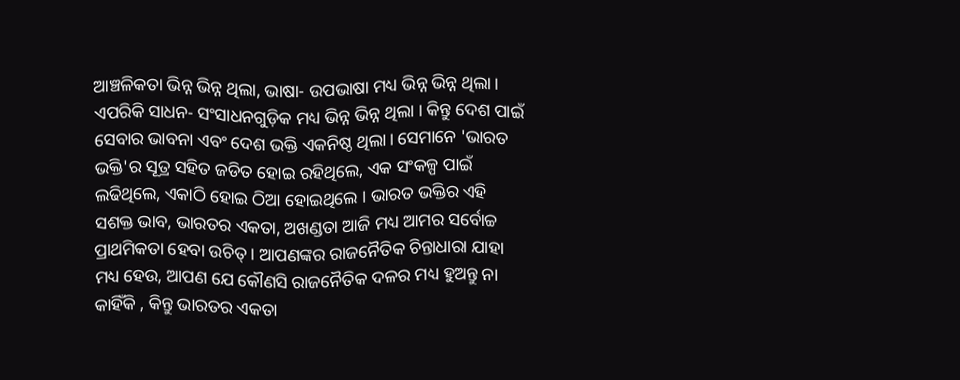ଆଞ୍ଚଳିକତା ଭିନ୍ନ ଭିନ୍ନ ଥିଲା, ଭାଷା- ଉପଭାଷା ମଧ୍ୟ ଭିନ୍ନ ଭିନ୍ନ ଥିଲା। ଏପରିକି ସାଧନ- ସଂସାଧନଗୁଡ଼ିକ ମଧ୍ୟ ଭିନ୍ନ ଭିନ୍ନ ଥିଲା । କିନ୍ତୁ ଦେଶ ପାଇଁ ସେବାର ଭାବନା ଏବଂ ଦେଶ ଭକ୍ତି ଏକନିଷ୍ଠ ଥିଲା। ସେମାନେ 'ଭାରତ ଭକ୍ତି'ର ସୂତ୍ର ସହିତ ଜଡିତ ହୋଇ ରହିଥିଲେ, ଏକ ସଂକଳ୍ପ ପାଇଁ ଲଢିଥିଲେ, ଏକାଠି ହୋଇ ଠିଆ ହୋଇଥିଲେ । ଭାରତ ଭକ୍ତିର ଏହି ସଶକ୍ତ ଭାବ, ଭାରତର ଏକତା, ଅଖଣ୍ଡତା ଆଜି ମଧ୍ୟ ଆମର ସର୍ବୋଚ୍ଚ ପ୍ରାଥମିକତା ହେବା ଉଚିତ୍ । ଆପଣଙ୍କର ରାଜନୈତିକ ଚିନ୍ତାଧାରା ଯାହା ମଧ୍ୟ ହେଉ, ଆପଣ ଯେ କୌଣସି ରାଜନୈତିକ ଦଳର ମଧ୍ୟ ହୁଅନ୍ତୁ ନା କାହିଁକି , କିନ୍ତୁ ଭାରତର ଏକତା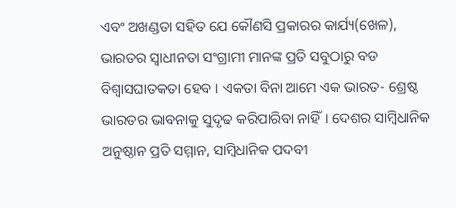ଏବଂ ଅଖଣ୍ଡତା ସହିତ ଯେ କୌଣସି ପ୍ରକାରର କାର୍ଯ୍ୟ(ଖେଳ), ଭାରତର ସ୍ୱାଧୀନତା ସଂଗ୍ରାମୀ ମାନଙ୍କ ପ୍ରତି ସବୁଠାରୁ ବଡ ବିଶ୍ୱାସଘାତକତା ହେବ । ଏକତା ବିନା ଆମେ ଏକ ଭାରତ- ଶ୍ରେଷ୍ଠ ଭାରତର ଭାବନାକୁ ସୁଦୃଢ କରିପାରିବା ନାହିଁ। ଦେଶର ସାମ୍ବିଧାନିକ ଅନୁଷ୍ଠାନ ପ୍ରତି ସମ୍ମାନ, ସାମ୍ବିଧାନିକ ପଦବୀ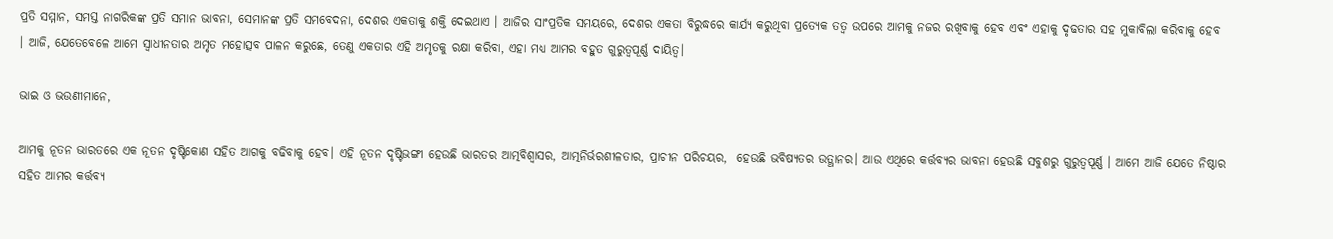ପ୍ରତି ସମ୍ମାନ, ସମସ୍ତ ନାଗରିକଙ୍କ ପ୍ରତି ସମାନ ଭାବନା, ସେମାନଙ୍କ ପ୍ରତି ସମବେଦନା, ଦେଶର ଏକତାକୁ ଶକ୍ତି ଦେଇଥାଏ । ଆଜିର ସାଂପ୍ରତିକ ସମୟରେ, ଦେଶର ଏକତା ବିରୁଦ୍ଧରେ କାର୍ଯ୍ୟ କରୁଥିବା ପ୍ରତ୍ୟେକ ତତ୍ବ ଉପରେ ଆମକୁ ନଜର ରଖିବାକୁ ହେବ ଏବଂ ଏହାକୁ ଦୃଢତାର ସହ ମୁକାବିଲା କରିବାକୁ ହେବ । ଆଜି, ଯେତେବେଳେ ଆମେ ସ୍ୱାଧୀନତାର ଅମୃତ ମହୋତ୍ସବ ପାଳନ କରୁଛେ, ତେଣୁ ଏକତାର ଏହି ଅମୃତକୁ ରକ୍ଷା କରିବା, ଏହା ମଧ୍ୟ ଆମର ବହୁତ ଗୁରୁତ୍ବପୂର୍ଣ୍ଣ ଦାୟିତ୍ବ।

ଭାଇ ଓ ଭଉଣୀମାନେ,

ଆମକୁ ନୂତନ ଭାରତରେ ଏକ ନୂତନ ଦୃଷ୍ଟିକୋଣ ସହିତ ଆଗକୁ ବଢିବାକୁ ହେବ। ଏହି ନୂତନ ଦୃଷ୍ଟିଭଙ୍ଗୀ ହେଉଛି ଭାରତର ଆତ୍ମବିଶ୍ୱାସର, ଆତ୍ମନିର୍ଭରଶୀଳତାର, ପ୍ରାଚୀନ ପରିଚୟର,  ହେଉଛି ଭବିଷ୍ୟତର ଉତ୍ଥାନର। ଆଉ ଏଥିରେ କର୍ତ୍ତବ୍ୟର ଭାବନା ହେଉଛି ସବୁଶରୁ ଗୁରୁତ୍ୱପୂର୍ଣ୍ଣ । ଆମେ ଆଜି ଯେତେ ନିଷ୍ଠାର ସହିତ ଆମର କର୍ତ୍ତବ୍ୟ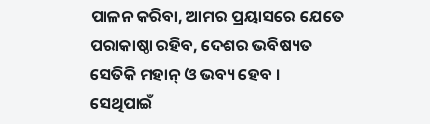ପାଳନ କରିବା, ଆମର ପ୍ରୟାସରେ ଯେତେ ପରାକାଷ୍ଠା ରହିବ, ଦେଶର ଭବିଷ୍ୟତ ସେତିକି ମହାନ୍ ଓ ଭବ୍ୟ ହେବ । ସେଥିପାଇଁ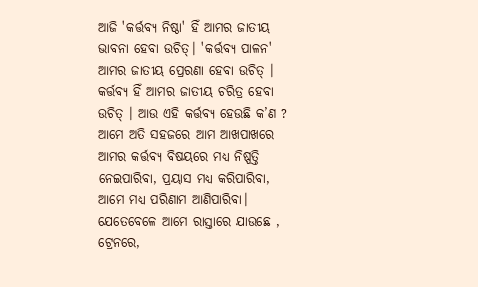ଆଜି 'କର୍ତ୍ତବ୍ୟ ନିଷ୍ଠା' ହିଁ ଆମର ଜାତୀୟ ଭାବନା ହେବା ଉଚିତ୍। 'କର୍ତ୍ତବ୍ୟ ପାଳନ' ଆମର ଜାତୀୟ ପ୍ରେରଣା ହେବା ଉଚିତ୍ । କର୍ତ୍ତବ୍ୟ ହିଁ ଆମର ଜାତୀୟ ଚରିତ୍ର ହେବା ଉଚିତ୍ । ଆଉ ଏହି କର୍ତ୍ତବ୍ୟ ହେଉଛି କ’ଣ ? ଆମେ ଅତି ସହଜରେ ଆମ ଆଖପାଖରେ ଆମର କର୍ତ୍ତବ୍ୟ ବିଷୟରେ ମଧ୍ୟ ନିଷ୍ପତ୍ତି ନେଇପାରିବା, ପ୍ରୟାସ ମଧ୍ୟ କରିପାରିବା, ଆମେ ମଧ୍ୟ ପରିଣାମ ଆଣିପାରିବା। ଯେତେବେଳେ ଆମେ ରାସ୍ତାରେ ଯାଉଛେ , ଟ୍ରେନରେ,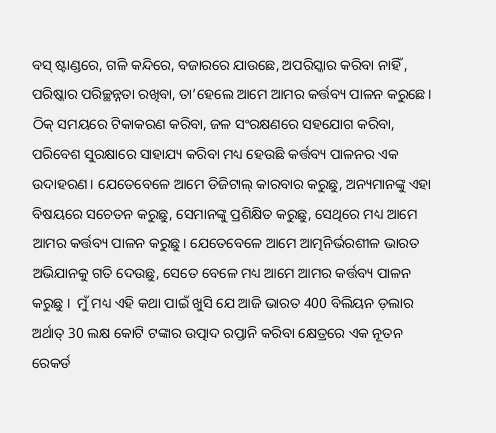ବସ୍ ଷ୍ଟାଣ୍ଡରେ, ଗଳି କନ୍ଦିରେ, ବଜାରରେ ଯାଉଛେ, ଅପରିସ୍କାର କରିବା ନାହିଁ , ପରିଷ୍କାର ପରିଚ୍ଛନ୍ନତା ରଖିବା, ତା’ହେଲେ ଆମେ ଆମର କର୍ତ୍ତବ୍ୟ ପାଳନ କରୁଛେ। ଠିକ୍ ସମୟରେ ଟିକାକରଣ କରିବା, ଜଳ ସଂରକ୍ଷଣରେ ସହଯୋଗ କରିବା, ପରିବେଶ ସୁରକ୍ଷାରେ ସାହାଯ୍ୟ କରିବା ମଧ୍ୟ ହେଉଛି କର୍ତ୍ତବ୍ୟ ପାଳନର ଏକ ଉଦାହରଣ। ଯେତେବେଳେ ଆମେ ଡିଜିଟାଲ୍ କାରବାର କରୁଛୁ, ଅନ୍ୟମାନଙ୍କୁ ଏହା ବିଷୟରେ ସଚେତନ କରୁଛୁ, ସେମାନଙ୍କୁ ପ୍ରଶିକ୍ଷିତ କରୁଛୁ, ସେଥିରେ ମଧ୍ୟ ଆମେ ଆମର କର୍ତ୍ତବ୍ୟ ପାଳନ କରୁଛୁ। ଯେତେବେଳେ ଆମେ ଆତ୍ମନିର୍ଭରଶୀଳ ଭାରତ ଅଭିଯାନକୁ ଗତି ଦେଉଛୁ, ସେତେ ବେଳେ ମଧ୍ୟ ଆମେ ଆମର କର୍ତ୍ତବ୍ୟ ପାଳନ କରୁଛୁ ।  ମୁଁ ମଧ୍ୟ ଏହି କଥା ପାଇଁ ଖୁସି ଯେ ଆଜି ଭାରତ 400 ବିଲିୟନ ଡ଼ଲାର ଅର୍ଥାତ୍ 30 ଲକ୍ଷ କୋଟି ଟଙ୍କାର ଉତ୍ପାଦ ରପ୍ତାନି କରିବା କ୍ଷେତ୍ରରେ ଏକ ନୂତନ ରେକର୍ଡ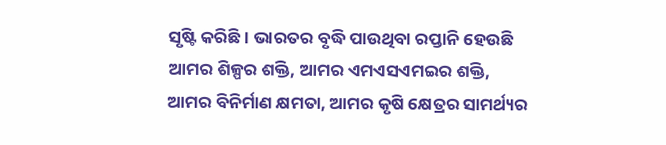ସୃଷ୍ଟି କରିଛି । ଭାରତର ବୃଦ୍ଧି ପାଉଥିବା ରପ୍ତାନି ହେଉଛି ଆମର ଶିଳ୍ପର ଶକ୍ତି, ଆମର ଏମଏସଏମଇର ଶକ୍ତି, ଆମର ବିନିର୍ମାଣ କ୍ଷମତା, ଆମର କୃଷି କ୍ଷେତ୍ରର ସାମର୍ଥ୍ୟର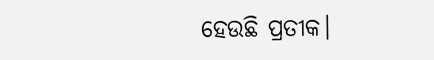ହେଉଛି ପ୍ରତୀକ।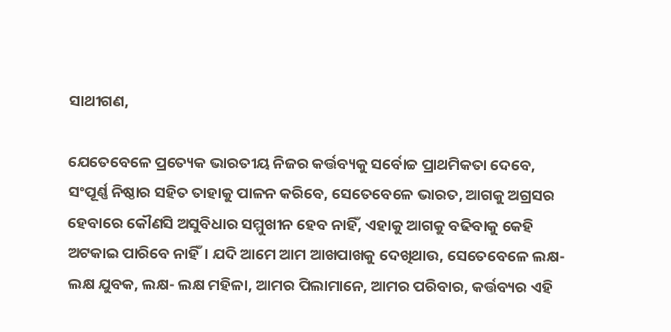ସାଥୀଗଣ,

ଯେତେବେଳେ ପ୍ରତ୍ୟେକ ଭାରତୀୟ ନିଜର କର୍ତ୍ତବ୍ୟକୁ ସର୍ବୋଚ୍ଚ ପ୍ରାଥମିକତା ଦେବେ, ସଂପୂର୍ଣ୍ଣ ନିଷ୍ଠାର ସହିତ ତାହାକୁ ପାଳନ କରିବେ, ସେତେବେଳେ ଭାରତ, ଆଗକୁ ଅଗ୍ରସର ହେବାରେ କୌଣସି ଅସୁବିଧାର ସମ୍ମୁଖୀନ ହେବ ନାହିଁ, ଏହାକୁ ଆଗକୁ ବଢିବାକୁ କେହି ଅଟକାଇ ପାରିବେ ନାହିଁ। ଯଦି ଆମେ ଆମ ଆଖପାଖକୁ ଦେଖିଥାଉ, ସେତେବେଳେ ଲକ୍ଷ- ଲକ୍ଷ ଯୁବକ, ଲକ୍ଷ- ଲକ୍ଷ ମହିଳା, ଆମର ପିଲାମାନେ, ଆମର ପରିବାର, କର୍ତ୍ତବ୍ୟର ଏହି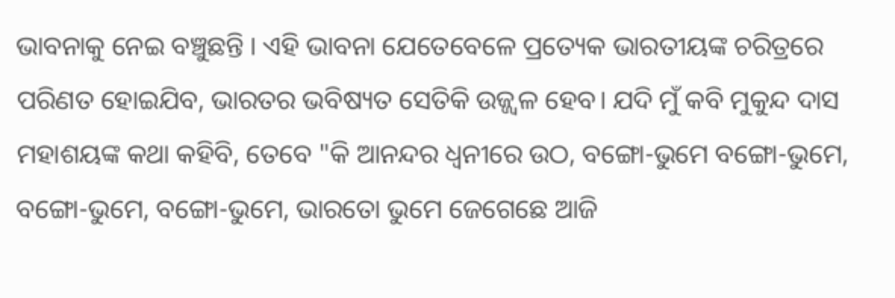ଭାବନାକୁ ନେଇ ବଞ୍ଚୁଛନ୍ତି । ଏହି ଭାବନା ଯେତେବେଳେ ପ୍ରତ୍ୟେକ ଭାରତୀୟଙ୍କ ଚରିତ୍ରରେ ପରିଣତ ହୋଇଯିବ, ଭାରତର ଭବିଷ୍ୟତ ସେତିକି ଉଜ୍ଜ୍ୱଳ ହେବ। ଯଦି ମୁଁ କବି ମୁକୁନ୍ଦ ଦାସ ମହାଶୟଙ୍କ କଥା କହିବି, ତେବେ "କି ଆନନ୍ଦର ଧ୍ବନୀରେ ଉଠ, ବଙ୍ଗୋ-ଭୁମେ ବଙ୍ଗୋ-ଭୁମେ, ବଙ୍ଗୋ-ଭୁମେ, ବଙ୍ଗୋ-ଭୁମେ, ଭାରତୋ ଭୁମେ ଜେଗେଛେ ଆଜି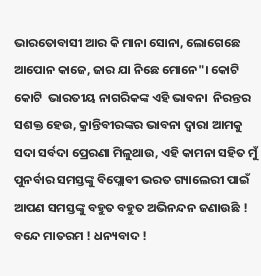ଭାରତୋବାସୀ ଆର କି ମାନା ସୋନା, ଲୋଗେଛେ ଆପୋନ କାଜେ, ଜାର ଯା ନିଛେ ମୋନେ"। କୋଟି କୋଟି  ଭାରତୀୟ ନାଗରିକଙ୍କ ଏହି ଭାବନା  ନିରନ୍ତର ସଶକ୍ତ ହେଉ, କ୍ରାନ୍ତିବୀରଙ୍କର ଭାବନା ଦ୍ବାରା ଆମକୁ ସଦା ସର୍ବଦା ପ୍ରେରଣା ମିଳୁଥାଉ, ଏହି କାମନା ସହିତ ମୁଁ ପୁନର୍ବାର ସମସ୍ତଙ୍କୁ ବିପ୍ଲୋବୀ ଭରତ ଗ୍ୟାଲେରୀ ପାଇଁ ଆପଣ ସମସ୍ତଙ୍କୁ ବହୁତ ବହୁତ ଅଭିନନ୍ଦନ ଜଣାଉଛି ! ବନ୍ଦେ ମାତରମ ! ଧନ୍ୟବାଦ !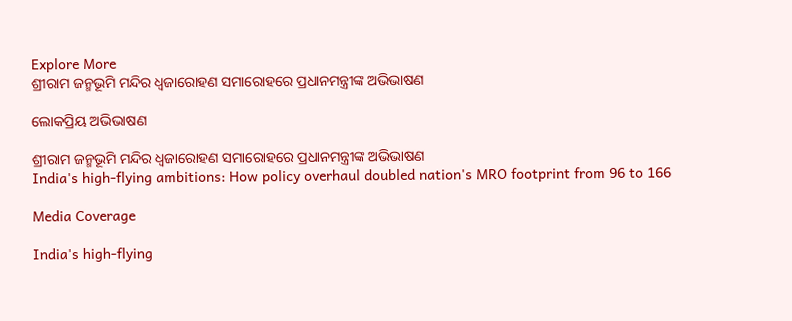Explore More
ଶ୍ରୀରାମ ଜନ୍ମଭୂମି ମନ୍ଦିର ଧ୍ଵଜାରୋହଣ ସମାରୋହରେ ପ୍ରଧାନମନ୍ତ୍ରୀଙ୍କ ଅଭିଭାଷଣ

ଲୋକପ୍ରିୟ ଅଭିଭାଷଣ

ଶ୍ରୀରାମ ଜନ୍ମଭୂମି ମନ୍ଦିର ଧ୍ଵଜାରୋହଣ ସମାରୋହରେ ପ୍ରଧାନମନ୍ତ୍ରୀଙ୍କ ଅଭିଭାଷଣ
India's high-flying ambitions: How policy overhaul doubled nation's MRO footprint from 96 to 166

Media Coverage

India's high-flying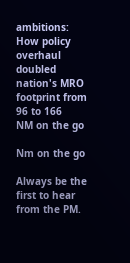ambitions: How policy overhaul doubled nation's MRO footprint from 96 to 166
NM on the go

Nm on the go

Always be the first to hear from the PM.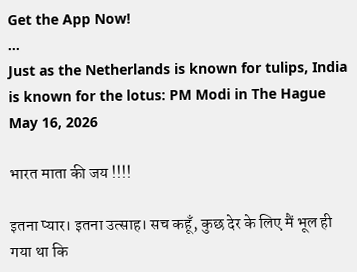Get the App Now!
...
Just as the Netherlands is known for tulips, India is known for the lotus: PM Modi in The Hague
May 16, 2026

भारत माता की जय !!!!

इतना प्यार। इतना उत्साह। सच कहूँ, कुछ देर के लिए मैं भूल ही गया था कि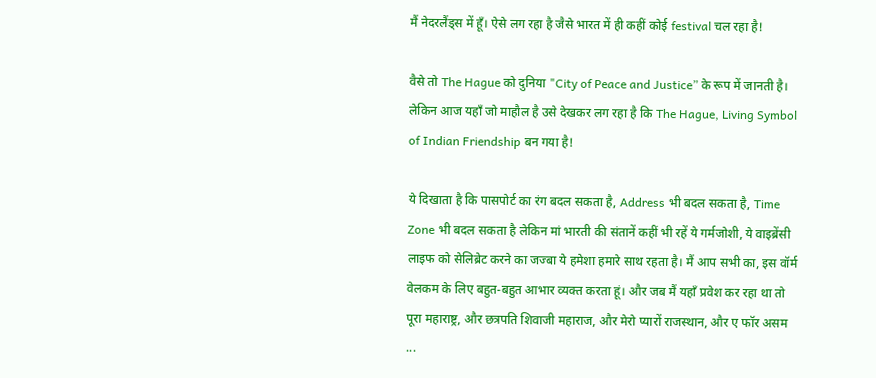मैं नेदरलैंड्स में हूँ। ऐसे लग रहा है जैसे भारत में ही कहीं कोई festival चल रहा है!

वैसे तो The Hague को दुनिया "City of Peace and Justice” के रूप में जानती है। लेकिन आज यहाँ जो माहौल है उसे देखकर लग रहा है कि The Hague, Living Symbol of Indian Friendship बन गया है!

ये दिखाता है कि पासपोर्ट का रंग बदल सकता है, Address भी बदल सकता है, Time Zone भी बदल सकता है लेकिन मां भारती की संतानें कहीं भी रहें ये गर्मजोशी, ये वाइब्रेंसी लाइफ को सेलिब्रेट करने का जज्बा ये हमेशा हमारे साथ रहता है। मैं आप सभी का, इस वॉर्म वेलकम के लिए बहुत-बहुत आभार व्यक्त करता हूं। और जब मैं यहाँ प्रवेश कर रहा था तो पूरा महाराष्ट्र, और छत्रपति शिवाजी महाराज, और मेरो प्यारों राजस्थान, और ए फॉर असम ...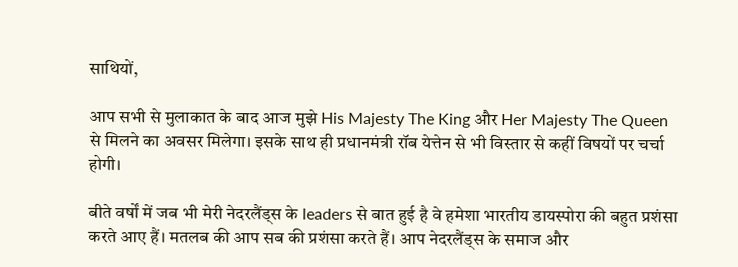साथियों,

आप सभी से मुलाकात के बाद आज मुझे His Majesty The King और Her Majesty The Queen से मिलने का अवसर मिलेगा। इसके साथ ही प्रधानमंत्री रॉब येत्तेन से भी विस्तार से कहीं विषयों पर चर्चा होगी।

बीते वर्षों में जब भी मेरी नेदरलैंड्स के leaders से बात हुई है वे हमेशा भारतीय डायस्पोरा की बहुत प्रशंसा करते आए हैं। मतलब की आप सब की प्रशंसा करते हैं। आप नेदरलैंड्स के समाज और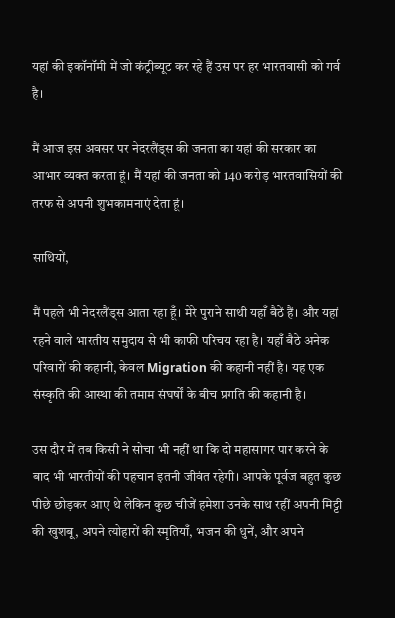यहां की इकॉनॉमी में जो कंट्रीब्यूट कर रहे हैं उस पर हर भारतवासी को गर्व है।

मैं आज इस अवसर पर नेदरलैंड्स की जनता का यहां की सरकार का आभार व्यक्त करता हूं। मैं यहां की जनता को 140 करोड़ भारतवासियों की तरफ से अपनी शुभकामनाएं देता हूं।

साथियों,

मैं पहले भी नेदरलैंड्स आता रहा हूँ। मेरे पुराने साथी यहाँ बैठें हैं। और यहां रहने वाले भारतीय समुदाय से भी काफी परिचय रहा है। यहाँ बैठे अनेक परिवारों की कहानी, केवल Migration की कहानी नहीं है। यह एक संस्कृति की आस्था की तमाम संघर्षों के बीच प्रगति की कहानी है।

उस दौर में तब किसी ने सोचा भी नहीं था कि दो महासागर पार करने के बाद भी भारतीयों की पहचान इतनी जीवंत रहेगी। आपके पूर्वज बहुत कुछ पीछे छोड़कर आए थे लेकिन कुछ चीजें हमेशा उनके साथ रहीं अपनी मिट्टी की खुशबू, अपने त्योहारों की स्मृतियाँ, भजन की धुनें, और अपने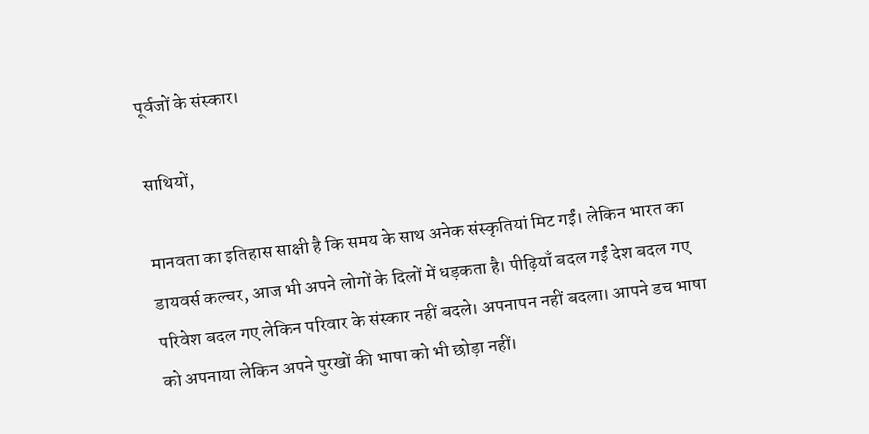पूर्वजों के संस्कार।

साथियों,

मानवता का इतिहास साक्षी है कि समय के साथ अनेक संस्कृतियां मिट गईं। लेकिन भारत का डायवर्स कल्चर, आज भी अपने लोगों के दिलों में धड़कता है। पीढ़ियाँ बदल गईं देश बदल गए परिवेश बदल गए लेकिन परिवार के संस्कार नहीं बदले। अपनापन नहीं बदला। आपने डच भाषा को अपनाया लेकिन अपने पुरखों की भाषा को भी छोड़ा नहीं।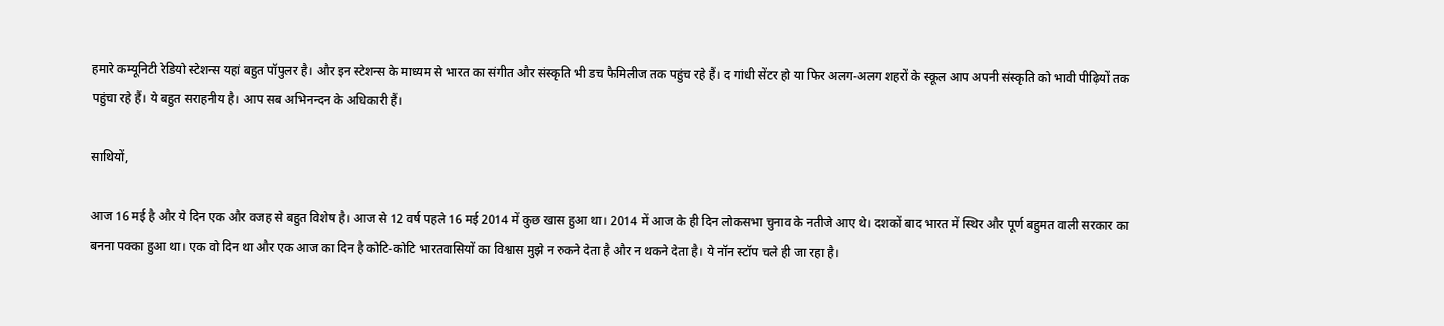हमारे कम्यूनिटी रेडियो स्टेशन्स यहां बहुत पॉपुलर है। और इन स्टेशन्स के माध्यम से भारत का संगीत और संस्कृति भी डच फैमिलीज तक पहुंच रहे हैं। द गांधी सेंटर हो या फिर अलग-अलग शहरों के स्कूल आप अपनी संस्कृति को भावी पीढ़ियों तक पहुंचा रहे हैं। ये बहुत सराहनीय है। आप सब अभिनन्दन के अधिकारी हैं।

साथियों,

आज 16 मई है और ये दिन एक और वजह से बहुत विशेष है। आज से 12 वर्ष पहले 16 मई 2014 में कुछ खास हुआ था। 2014 में आज के ही दिन लोकसभा चुनाव के नतीजे आए थे। दशकों बाद भारत में स्थिर और पूर्ण बहुमत वाली सरकार का बनना पक्का हुआ था। एक वो दिन था और एक आज का दिन है कोटि-कोटि भारतवासियों का विश्वास मुझे न रुकने देता है और न थकने देता है। ये नॉन स्टॉप चले ही जा रहा है।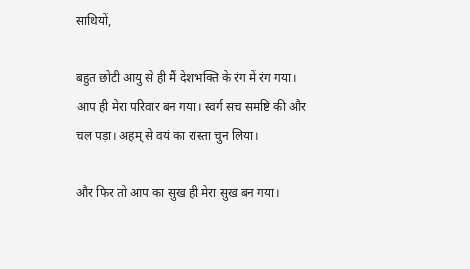साथियों,

बहुत छोटी आयु से ही मैं देशभक्ति के रंग में रंग गया। आप ही मेरा परिवार बन गया। स्वर्ग सच समष्टि की और चल पड़ा। अहम् से वयं का रास्ता चुन लिया।

और फिर तो आप का सुख ही मेरा सुख बन गया।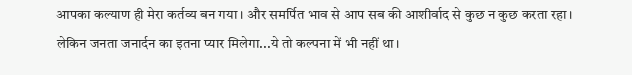आपका कल्याण ही मेरा कर्तव्य बन गया। और समर्पित भाव से आप सब की आशीर्वाद से कुछ न कुछ करता रहा। लेकिन जनता जनार्दन का इतना प्यार मिलेगा...ये तो कल्पना में भी नहीं था।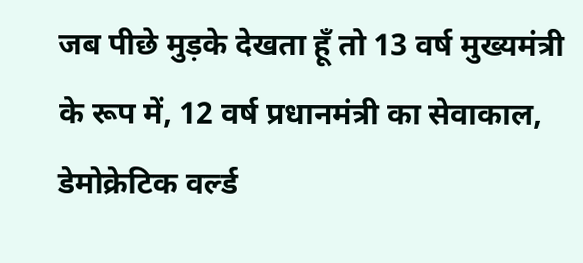जब पीछे मुड़के देखता हूँ तो 13 वर्ष मुख्यमंत्री के रूप में, 12 वर्ष प्रधानमंत्री का सेवाकाल, डेमोक्रेटिक वर्ल्ड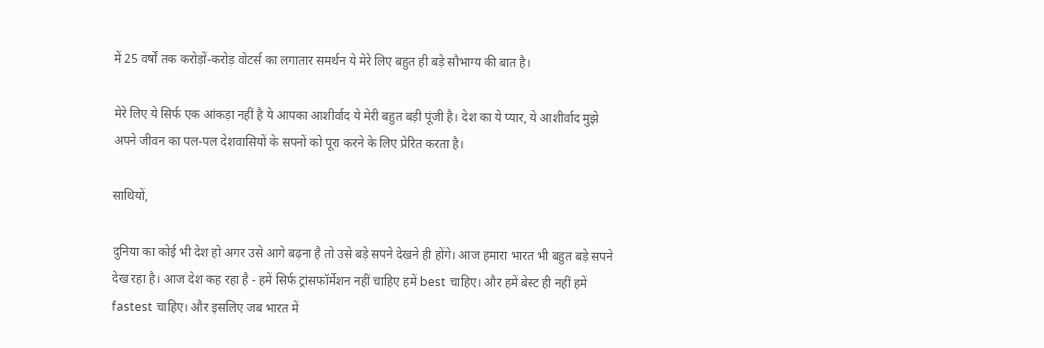में 25 वर्षों तक करोड़ों-करोड़ वोटर्स का लगातार समर्थन ये मेरे लिए बहुत ही बड़े सौभाग्य की बात है।

मेरे लिए ये सिर्फ एक आंकड़ा नहीं है ये आपका आशीर्वाद ये मेरी बहुत बड़ी पूंजी है। देश का ये प्यार, ये आशीर्वाद मुझे अपने जीवन का पल-पल देशवासियों के सपनों को पूरा करने के लिए प्रेरित करता है।

साथियों,

दुनिया का कोई भी देश हो अगर उसे आगे बढ़ना है तो उसे बड़े सपने देखने ही होंगे। आज हमारा भारत भी बहुत बड़े सपने देख रहा है। आज देश कह रहा है - हमें सिर्फ ट्रांसफॉर्मेशन नहीं चाहिए हमें best चाहिए। और हमें बेस्ट ही नहीं हमें fastest चाहिए। और इसलिए जब भारत में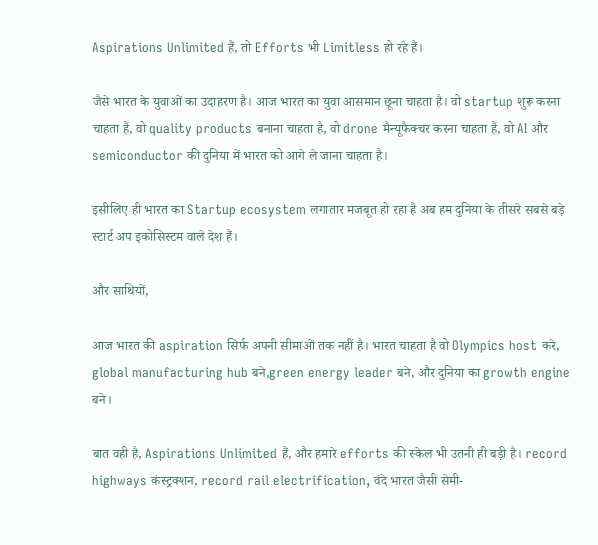Aspirations Unlimited हैं, तो Efforts भी Limitless हो रहे हैं।

जैसे भारत के युवाओं का उदाहरण है। आज भारत का युवा आसमान छूना चाहता है। वो startup शुरू करना चाहता है, वो quality products बनाना चाहता है, वो drone मैन्यूफैक्चर करना चाहता है, वो AI और semiconductor की दुनिया में भारत को आगे ले जाना चाहता है।

इसीलिए ही भारत का Startup ecosystem लगातार मजबूत हो रहा है अब हम दुनिया के तीसरे सबसे बड़े स्टार्ट अप इकोसिस्टम वाले देश हैं।

और साथियों,

आज भारत की aspiration सिर्फ अपनी सीमाओं तक नहीं है। भारत चाहता है वो Olympics host करे, global manufacturing hub बने,green energy leader बने, और दुनिया का growth engine बने।

बात वही है, Aspirations Unlimited हैं, और हमारे efforts की स्केल भी उतनी ही बड़ी है। record highways कंस्ट्रक्शन, record rail electrification, वंदे भारत जैसी सेमी-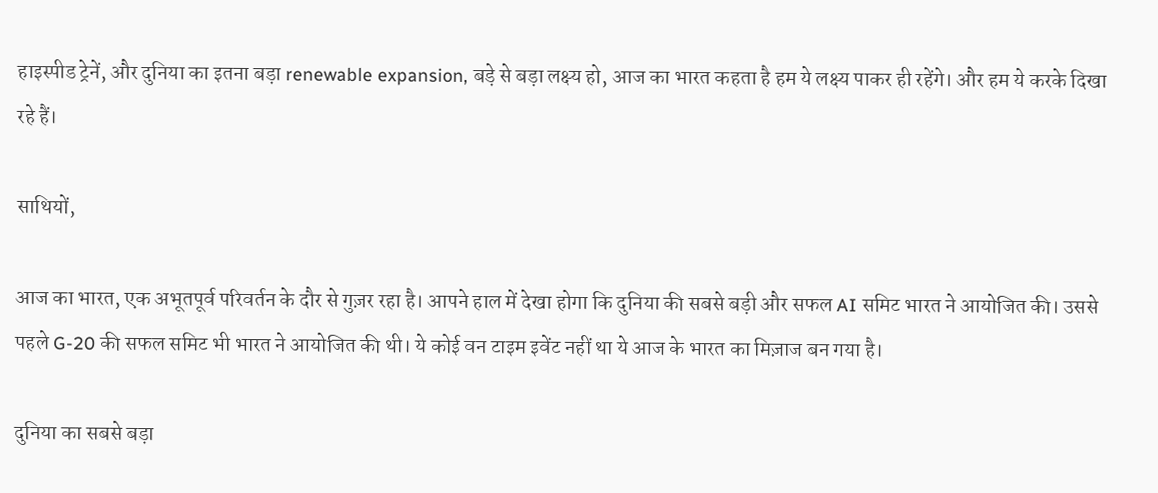हाइस्पीड ट्रेनें, और दुनिया का इतना बड़ा renewable expansion, बड़े से बड़ा लक्ष्य हो, आज का भारत कहता है हम ये लक्ष्य पाकर ही रहेंगे। और हम ये करके दिखा रहे हैं।

साथियों,

आज का भारत, एक अभूतपूर्व परिवर्तन के दौर से गुज़र रहा है। आपने हाल में देखा होगा कि दुनिया की सबसे बड़ी और सफल AI समिट भारत ने आयोजित की। उससे पहले G-20 की सफल समिट भी भारत ने आयोजित की थी। ये कोई वन टाइम इवेंट नहीं था ये आज के भारत का मिज़ाज बन गया है।

दुनिया का सबसे बड़ा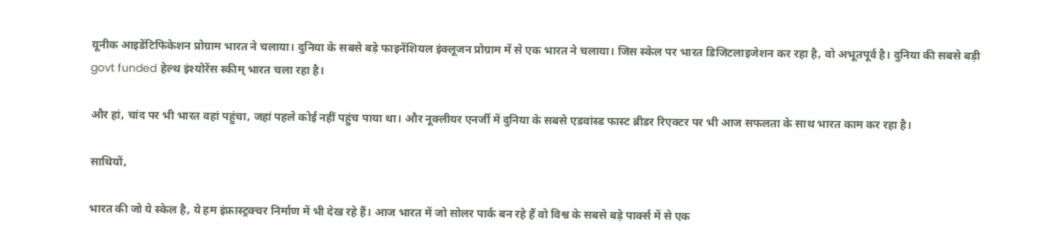यूनीक आइडेंटिफिकेशन प्रोग्राम भारत ने चलाया। दुनिया के सबसे बड़े फाइनेंशियल इंक्लूजन प्रोग्राम में से एक भारत ने चलाया। जिस स्केल पर भारत डिजिटलाइजेशन कर रहा है, वो अभूतपूर्व है। दुनिया की सबसे बड़ी govt funded हेल्थ इंश्योरेंस स्कीम् भारत चला रहा है।

और हां, चांद पर भी भारत वहां पहुंचा, जहां पहले कोई नहीं पहुंच पाया था। और नूक्लीयर एनर्जी में दुनिया के सबसे एडवांस्ड फास्ट ब्रीडर रिएक्टर पर भी आज सफलता के साथ भारत काम कर रहा है।

साथियों,

भारत की जो ये स्केल है, ये हम इंफ्रास्ट्रक्चर निर्माण में भी देख रहे हैं। आज भारत में जो सोलर पार्क बन रहे हैं वो विश्व के सबसे बड़े पार्क्स में से एक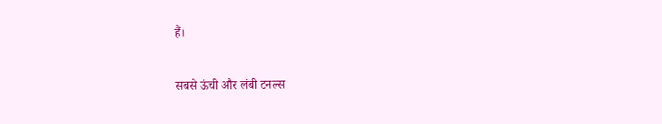हैं।

सबसे ऊंची और लंबी टनल्स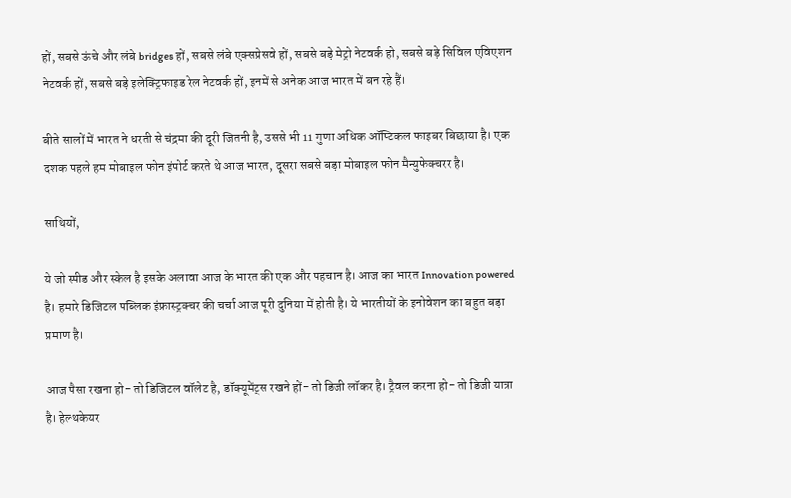हों, सबसे ऊंचे और लंबे bridges हों, सबसे लंबे एक्सप्रेसवे हों, सबसे बड़े मेट्रो नेटवर्क हो, सबसे बड़े सिविल एविएशन नेटवर्क हों, सबसे बड़े इलेक्ट्रिफाइड रेल नेटवर्क हों, इनमें से अनेक आज भारत में बन रहे हैं।

बीते सालों में भारत ने धरती से चंद्रमा की दूरी जितनी है, उससे भी 11 गुणा अधिक ऑप्टिकल फाइबर बिछाया है। एक दशक पहले हम मोबाइल फोन इंपोर्ट करते थे आज भारत, दूसरा सबसे बड़ा मोबाइल फोन मैन्युफेक्चरर है।

साथियों,

ये जो स्पीड और स्केल है इसके अलावा आज के भारत की एक और पहचान है। आज का भारत Innovation powered है। हमारे डिजिटल पब्लिक इंफ्रास्ट्रक्चर की चर्चा आज पूरी दुनिया में होती है। ये भारतीयों के इनोवेशन का बहुत बड़ा प्रमाण है।

आज पैसा रखना हो- तो डिजिटल वॉलेट है, डॉक्यूमेंट्स रखने हों- तो डिजी लॉकर है। ट्रैवल करना हो- तो डिजी यात्रा है। हेल्थकेयर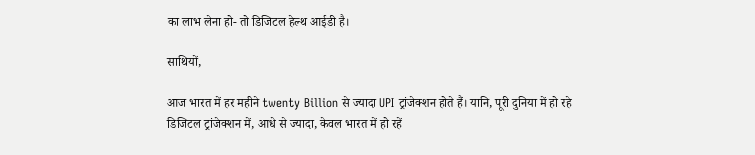का लाभ लेना हो- तो डिजिटल हेल्थ आईडी है।

साथियों,

आज भारत में हर महीने twenty Billion से ज्यादा UPI ट्रांजेक्शन होते हैं। यानि, पूरी दुनिया में हो रहे डिजिटल ट्रांजेक्शन में, आधे से ज्यादा, केवल भारत में हो रहें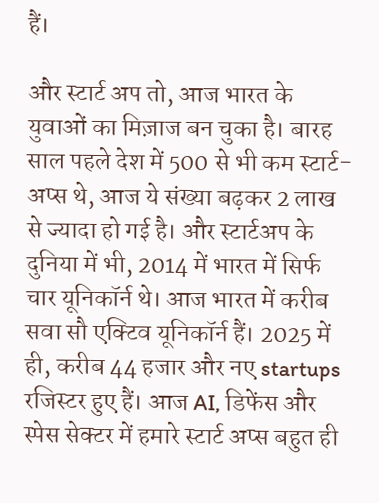हैं।

और स्टार्ट अप तो, आज भारत के युवाओं का मिज़ाज बन चुका है। बारह साल पहले देश में 500 से भी कम स्टार्ट-अप्स थे, आज ये संख्या बढ़कर 2 लाख से ज्यादा हो गई है। और स्टार्टअप के दुनिया में भी, 2014 में भारत में सिर्फ चार यूनिकॉर्न थे। आज भारत में करीब सवा सौ एक्टिव यूनिकॉर्न हैं। 2025 में ही, करीब 44 हजार और नए startups रजिस्टर हुए हैं। आज AI, डिफेंस और स्पेस सेक्टर में हमारे स्टार्ट अप्स बहुत ही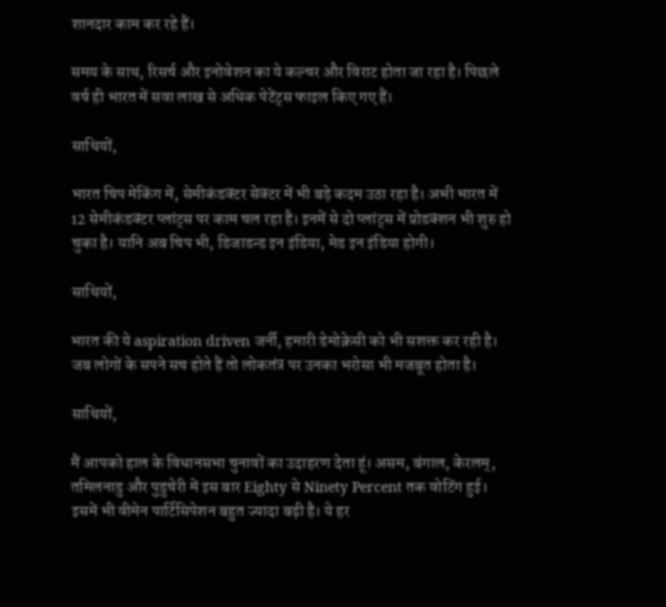शानदार काम कर रहे हैं।

समय के साथ, रिसर्च और इनोवेशन का ये कल्चर और विराट होता जा रहा है। पिछले वर्ष ही भारत में सवा लाख से अधिक पेटेंट्स फाइल किए गए हैं।

साथियों,

भारत चिप मेकिंग में, सेमीकंडक्टर सेक्टर में भी बड़े कदम उठा रहा है। अभी भारत में 12 सेमीकंडक्टर प्लांट्स पर काम चल रहा है। इनमें से दो प्लांट्स में प्रोडक्शन भी शुरु हो चुका है। यानि अब चिप भी, डिजाडन्ड इन इंडिया, मेड इन इंडिया होगी।

साथियों,

भारत की ये aspiration driven जर्नी, हमारी डेमोक्रेसी को भी सशक्त कर रही है। जब लोगों के सपने सच होते हैं तो लोकतंत्र पर उनका भरोसा भी मजबूत होता है।

साथियों,

मैं आपको हाल के विधानसभा चुनावों का उदाहरण देता हूं। असम, बंगाल, केरलम्, तमिलनाडु और पुडुचेरी में इस बार Eighty से Ninety Percent तक वोटिंग हुई। इसमें भी वीमेन पार्टिसिपेशन बहुत ज्यादा बढ़ी है। ये हर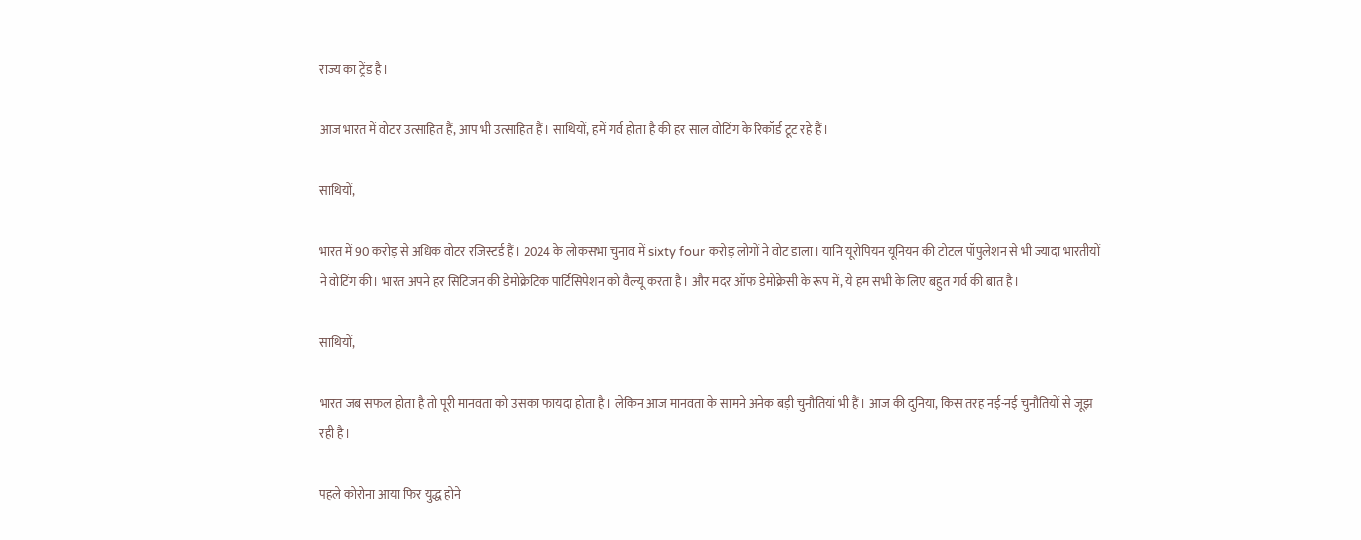राज्य का ट्रेंड है।

आज भारत में वोटर उत्साहित हैं, आप भी उत्साहित हैं। साथियों, हमें गर्व होता है की हर साल वोटिंग के रिकॉर्ड टूट रहे हैं।

साथियों,

भारत में 90 करोड़ से अधिक वोटर रजिस्टर्ड हैं। 2024 के लोकसभा चुनाव में sixty four करोड़ लोगों ने वोट डाला। यानि यूरोपियन यूनियन की टोटल पॉपुलेशन से भी ज्यादा भारतीयों ने वोटिंग की। भारत अपने हर सिटिजन की डेमोक्रेटिक पार्टिसिपेशन को वैल्यू करता है। और मदर ऑफ डेमोक्रेसी के रूप में, ये हम सभी के लिए बहुत गर्व की बात है।

साथियों,

भारत जब सफल होता है तो पूरी मानवता को उसका फायदा होता है। लेकिन आज मानवता के सामने अनेक बड़ी चुनौतियां भी हैं। आज की दुनिया, किस तरह नई-नई चुनौतियों से जूझ रही है।

पहले कोरोना आया फिर युद्ध होने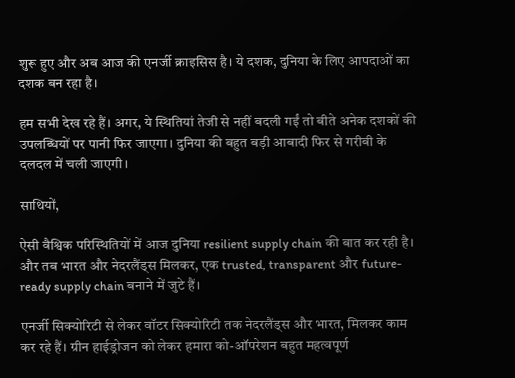शुरू हुए और अब आज की एनर्जी क्राइसिस है। ये दशक, दुनिया के लिए आपदाओं का दशक बन रहा है।

हम सभी देख रहे हैं। अगर, ये स्थितियां तेजी से नहीं बदली गईं तो बीते अनेक दशकों की उपलब्धियों पर पानी फिर जाएगा। दुनिया की बहुत बड़ी आबादी फिर से गरीबी के दलदल में चली जाएगी।

साथियों,

ऐसी वैश्विक परिस्थितियों में आज दुनिया resilient supply chain की बात कर रही है। और तब भारत और नेदरलैंड्स मिलकर, एक trusted, transparent और future-ready supply chain बनाने में जुटे हैं।

एनर्जी सिक्योरिटी से लेकर वॉटर सिक्योरिटी तक नेदरलैंड्स और भारत, मिलकर काम कर रहे हैं। ग्रीन हाईड्रोजन को लेकर हमारा को-ऑपरेशन बहुत महत्वपूर्ण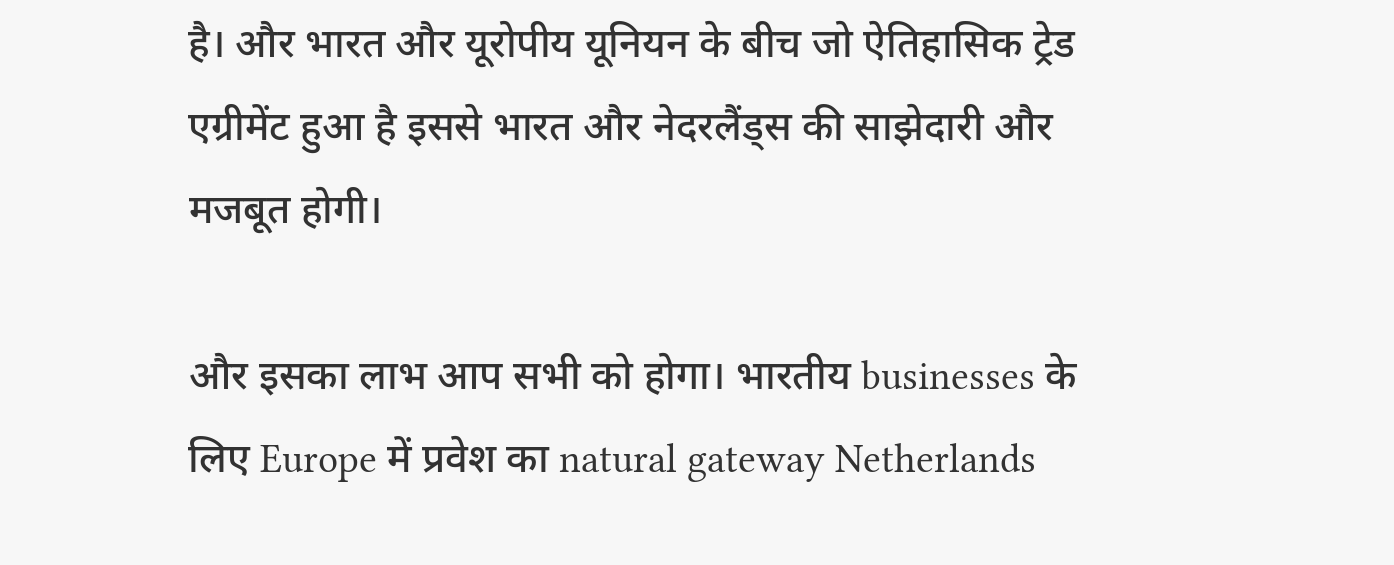है। और भारत और यूरोपीय यूनियन के बीच जो ऐतिहासिक ट्रेड एग्रीमेंट हुआ है इससे भारत और नेदरलैंड्स की साझेदारी और मजबूत होगी।

और इसका लाभ आप सभी को होगा। भारतीय businesses के लिए Europe में प्रवेश का natural gateway Netherlands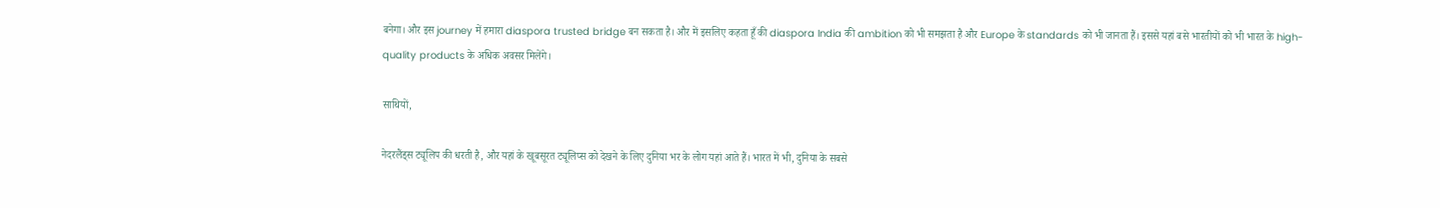बनेगा। और इस journey में हमारा diaspora trusted bridge बन सकता है। और में इसलिए कहता हूँ की diaspora India की ambition को भी समझता है और Europe के standards को भी जानता हैं। इससे यहां बसे भारतीयों को भी भारत के high-quality products के अधिक अवसर मिलेंगे।

साथियों,

नेदरलैंड्स ट्यूलिप की धरती है, और यहां के खूबसूरत ट्यूलिप्स को देखने के लिए दुनिया भर के लोग यहां आते हैं। भारत में भी, दुनिया के सबसे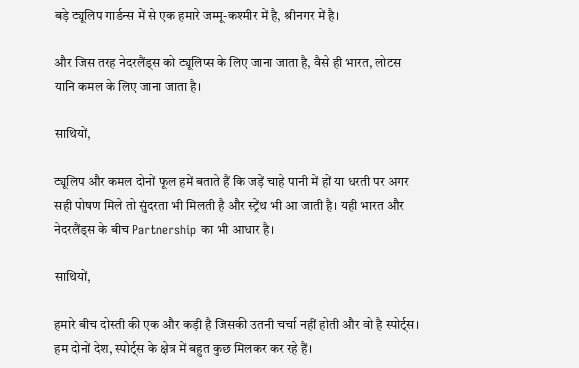बड़े ट्यूलिप गार्डन्स में से एक हमारे जम्मू-कश्मीर में है, श्रीनगर में है।

और जिस तरह नेदरलैंड्स को ट्यूलिप्स के लिए जाना जाता है, वैसे ही भारत, लोटस यानि कमल के लिए जाना जाता है।

साथियों,

ट्यूलिप और कमल दोनों फूल हमें बताते हैं कि जड़ें चाहे पानी में हों या धरती पर अगर सही पोषण मिले तो सुंदरता भी मिलती है और स्ट्रेंथ भी आ जाती है। यही भारत और नेदरलैंड्स के बीच Partnership का भी आधार है।

साथियों,

हमारे बीच दोस्ती की एक और कड़ी है जिसकी उतनी चर्चा नहीं होती और वो है स्पोर्ट्स। हम दोनों देश, स्पोर्ट्स के क्षेत्र में बहुत कुछ मिलकर कर रहे हैं।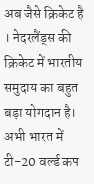अब जैसे क्रिकेट है । नेदरलैंड्स की क्रिकेट में भारतीय समुदाय का बहुत बड़ा योगदान है। अभी भारत में टी-20 वर्ल्ड कप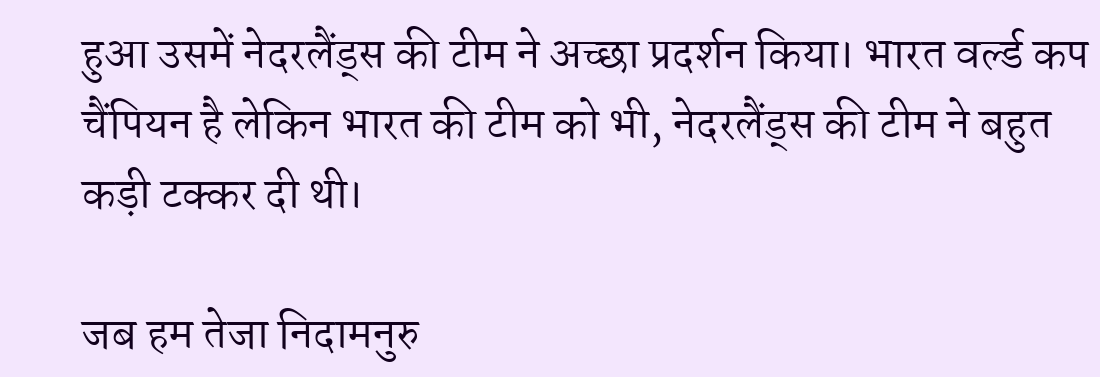हुआ उसमें नेदरलैंड्स की टीम ने अच्छा प्रदर्शन किया। भारत वर्ल्ड कप चैंपियन है लेकिन भारत की टीम को भी, नेदरलैंड्स की टीम ने बहुत कड़ी टक्कर दी थी।

जब हम तेजा निदामनुरु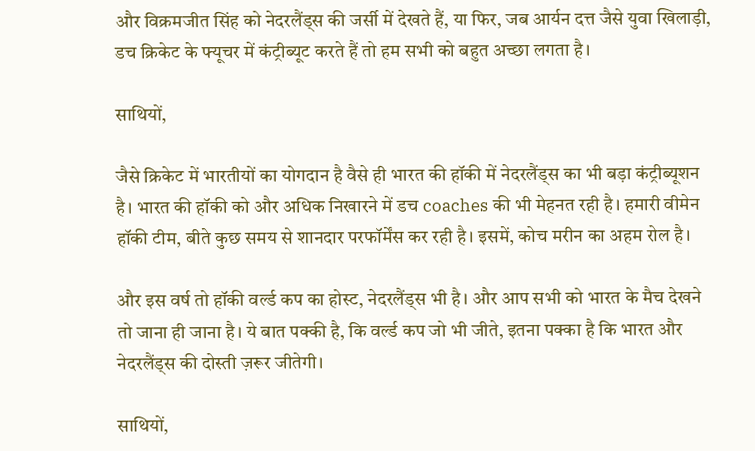और विक्रमजीत सिंह को नेदरलैंड्स की जर्सी में देखते हैं, या फिर, जब आर्यन दत्त जैसे युवा खिलाड़ी, डच क्रिकेट के फ्यूचर में कंट्रीब्यूट करते हैं तो हम सभी को बहुत अच्छा लगता है।

साथियों,

जैसे क्रिकेट में भारतीयों का योगदान है वैसे ही भारत की हॉकी में नेदरलैंड्स का भी बड़ा कंट्रीब्यूशन है। भारत की हॉकी को और अधिक निखारने में डच coaches की भी मेहनत रही है। हमारी वीमेन हॉकी टीम, बीते कुछ समय से शानदार परफॉर्मेंस कर रही है। इसमें, कोच मरीन का अहम रोल है।

और इस वर्ष तो हॉकी वर्ल्ड कप का होस्ट, नेदरलैंड्स भी है। और आप सभी को भारत के मैच देखने तो जाना ही जाना है। ये बात पक्की है, कि वर्ल्ड कप जो भी जीते, इतना पक्का है कि भारत और नेदरलैंड्स की दोस्ती ज़रूर जीतेगी।

साथियों,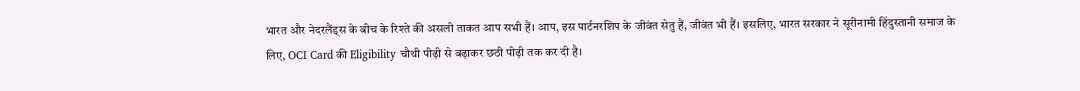भारत और नेदरलैंड्स के बीच के रिश्ते की असली ताकत आप सभी हैं। आप, इस पार्टनरशिप के जीवंत सेतु हैं, जीवंत भी हैं। इसलिए, भारत सरकार ने सूरीनामी हिंदुस्तानी समाज के लिए, OCI Card की Eligibility चौथी पीढ़ी से बढ़ाकर छठी पीढ़ी तक कर दी है।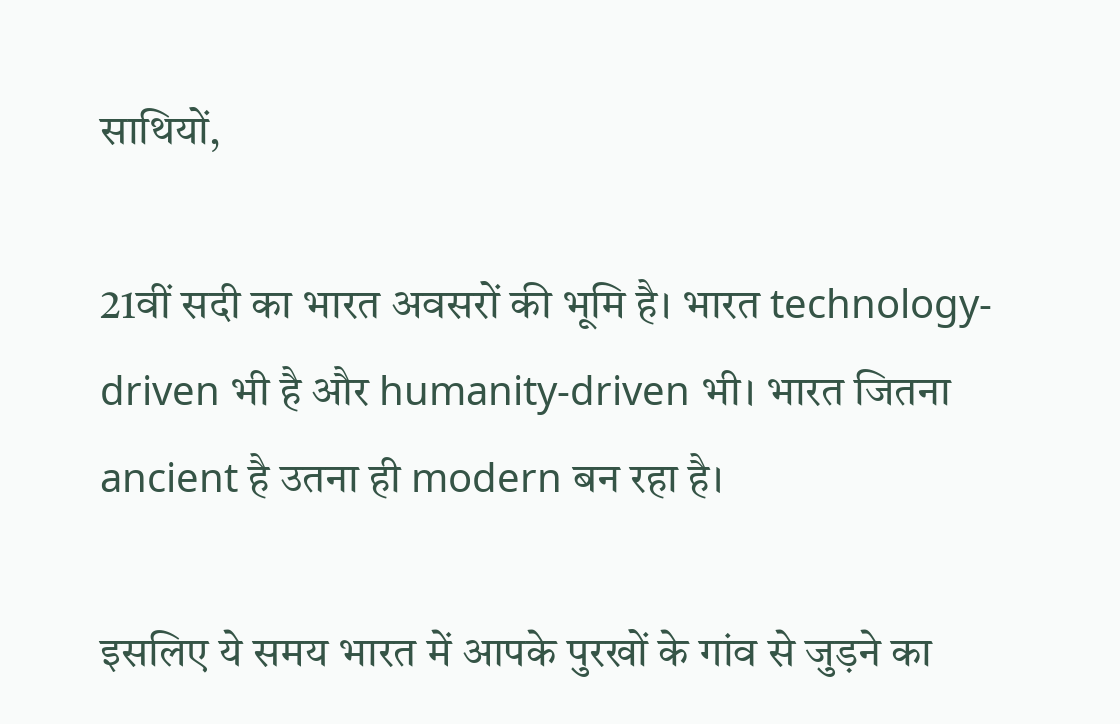साथियों,

21वीं सदी का भारत अवसरों की भूमि है। भारत technology-driven भी है और humanity-driven भी। भारत जितना ancient है उतना ही modern बन रहा है।

इसलिए ये समय भारत में आपके पुरखों के गांव से जुड़ने का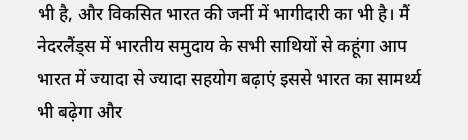भी है, और विकसित भारत की जर्नी में भागीदारी का भी है। मैं नेदरलैंड्स में भारतीय समुदाय के सभी साथियों से कहूंगा आप भारत में ज्यादा से ज्यादा सहयोग बढ़ाएं इससे भारत का सामर्थ्य भी बढ़ेगा और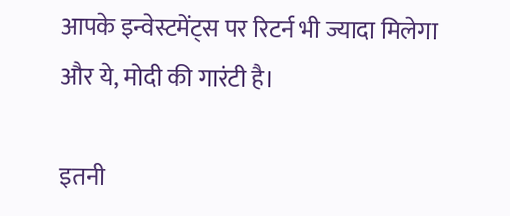आपके इन्वेस्टमेंट्स पर रिटर्न भी ज्यादा मिलेगा और ये, मोदी की गारंटी है।

इतनी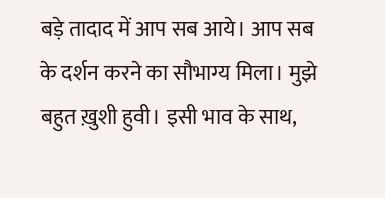बड़े तादाद में आप सब आये। आप सब के दर्शन करने का सौभाग्य मिला। मुझे बहुत ख़ुशी हुवी। इसी भाव के साथ,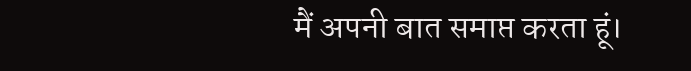मैं अपनी बात समाप्त करता हूं।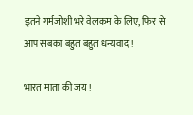इतने गर्मजोशी भरे वेलकम के लिए, फिर से आप सबका बहुत बहुत धन्यवाद !

भारत माता की जय !